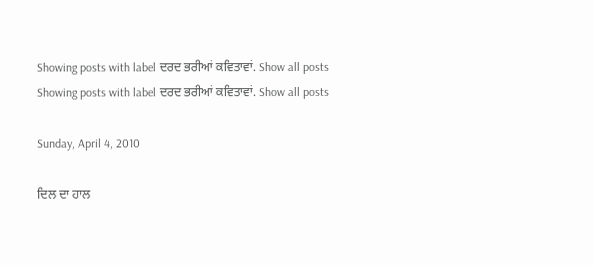Showing posts with label ਦਰਦ ਭਰੀਆਂ ਕਵਿਤਾਵਾਂ. Show all posts
Showing posts with label ਦਰਦ ਭਰੀਆਂ ਕਵਿਤਾਵਾਂ. Show all posts

Sunday, April 4, 2010

ਦਿਲ ਦਾ ਹਾਲ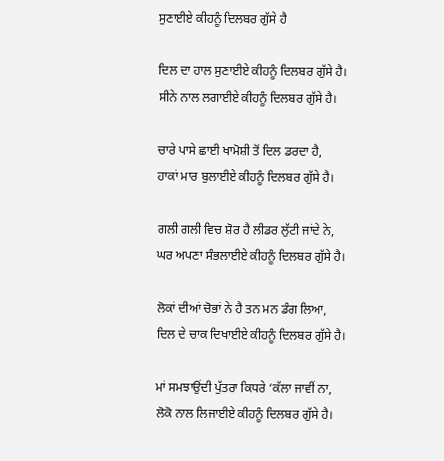ਸੁਣਾਈਏ ਕੀਹਨੂੰ ਦਿਲਬਰ ਗੁੱਸੇ ਹੈ

ਦਿਲ ਦਾ ਹਾਲ ਸੁਣਾਈਏ ਕੀਹਨੂੰ ਦਿਲਬਰ ਗੁੱਸੇ ਹੈ।
ਸੀਨੇ ਨਾਲ ਲਗਾਈਏ ਕੀਹਨੂੰ ਦਿਲਬਰ ਗੁੱਸੇ ਹੈ।

ਚਾਰੇ ਪਾਸੇ ਛਾਈ ਖਾਮੋਸ਼ੀ ਤੋਂ ਦਿਲ ਡਰਦਾ ਹੈ,
ਹਾਕਾਂ ਮਾਰ ਬੁਲਾਈਏ ਕੀਹਨੂੰ ਦਿਲਬਰ ਗੁੱਸੇ ਹੈ।

ਗਲੀ ਗਲੀ ਵਿਚ ਸ਼ੋਰ ਹੈ ਲੀਡਰ ਲੁੱਟੀ ਜਾਂਦੇ ਨੇ,
ਘਰ ਅਪਣਾ ਸੰਭਲਾਈਏ ਕੀਹਨੂੰ ਦਿਲਬਰ ਗੁੱਸੇ ਹੈ।

ਲੋਕਾਂ ਦੀਆਂ ਚੋਭਾਂ ਨੇ ਹੈ ਤਨ ਮਨ ਡੰਗ ਲਿਆ,
ਦਿਲ ਦੇ ਚਾਕ ਦਿਖਾਈਏ ਕੀਹਨੂੰ ਦਿਲਬਰ ਗੁੱਸੇ ਹੈ।

ਮਾਂ ਸਮਝਾਉਂਦੀ ਪੁੱਤਰਾ ਕਿਧਰੇ ‘ਕੱਲਾ ਜਾਵੀਂ ਨਾ,
ਲੋਕੋ ਨਾਲ ਲਿਜਾਈਏ ਕੀਹਨੂੰ ਦਿਲਬਰ ਗੁੱਸੇ ਹੈ।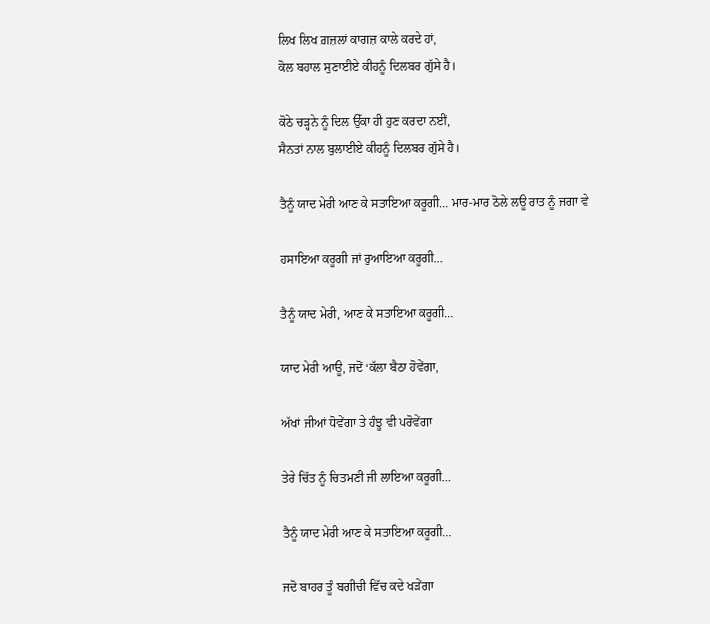ਲਿਖ ਲਿਖ ਗ਼ਜ਼ਲਾਂ ਕਾਗਜ਼ ਕਾਲੇ ਕਰਦੇ ਹਾਂ,
ਕੋਲ ਬਹਾਲ ਸੁਣਾਈਏ ਕੀਹਨੂੰ ਦਿਲਬਰ ਗੁੱਸੇ ਹੈ।

ਕੋਠੇ ਚੜ੍ਹਨੇ ਨੂੰ ਦਿਲ ਉੱਕਾ ਹੀ ਹੁਣ ਕਰਦਾ ਨਈਂ,
ਸੈਨਤਾਂ ਨਾਲ ਬੁਲਾਈਏ ਕੀਹਨੂੰ ਦਿਲਬਰ ਗੁੱਸੇ ਹੈ।

ਤੈਨੂੰ ਯਾਦ ਮੇਰੀ ਆਣ ਕੇ ਸਤਾਇਆ ਕਰੂਗੀ… ਮਾਰ-ਮਾਰ ਠੋਲੇ ਲਊ ਰਾਤ ਨੂੰ ਜਗਾ ਵੇ

ਹਸਾਇਆ ਕਰੂਗੀ ਜਾਂ ਰੁਆਇਆ ਕਰੂਗੀ…

ਤੈਨੂੰ ਯਾਦ ਮੇਰੀ, ਆਣ ਕੇ ਸਤਾਇਆ ਕਰੂਗੀ…

ਯਾਦ ਮੇਰੀ ਆਊ, ਜਦੋਂ ‘ਕੱਲਾ ਬੈਠਾ ਹੋਵੇਂਗਾ,

ਅੱਖਾਂ ਜੀਆਂ ਧੋਵੇਂਗਾ ਤੇ ਹੰਝੂ ਵੀ ਪਰੋਵੇਂਗਾ

ਤੇਰੇ ਚਿੱਤ ਨੂੰ ਚਿਤਮਣੀ ਜੀ ਲਾਇਆ ਕਰੂਗੀ…

ਤੈਨੂੰ ਯਾਦ ਮੇਰੀ ਆਣ ਕੇ ਸਤਾਇਆ ਕਰੂਗੀ…

ਜਦੋ ਬਾਹਰ ਤੂੰ ਬਗੀਚੀ ਵਿੱਚ ਕਦੇ ਖੜੇਂਗਾ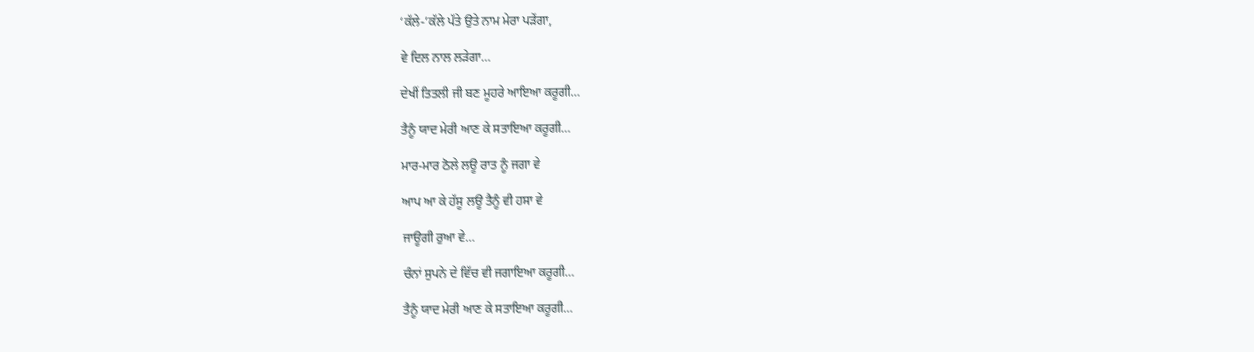‘ਕੱਲੇ-’ਕੱਲੇ ਪੱਤੇ ਉਤੇ ਨਾਮ ਮੇਰਾ ਪੜੇਂਗਾ,

ਵੇ ਦਿਲ ਨਾਲ ਲੜੇਗਾ…

ਦੇਖੀਂ ਤਿਤਲੀ ਜੀ ਬਣ ਮੂਹਰੇ ਆਇਆ ਕਰੂਗੀ…

ਤੈਨੂੰ ਯਾਦ ਮੇਰੀ ਆਣ ਕੇ ਸਤਾਇਆ ਕਰੂਗੀ…

ਮਾਰ-ਮਾਰ ਠੋਲੇ ਲਊ ਰਾਤ ਨੂੰ ਜਗਾ ਵੇ

ਆਪ ਆ ਕੇ ਹੱਸੂ ਲਊ ਤੈਨੂੰ ਵੀ ਹਸਾ ਵੇ

ਜਾਊਗੀ ਰੁਆ ਵੇ…

ਚੰਨਾਂ ਸੁਪਨੇ ਦੇ ਵਿੱਚ ਵੀ ਜਗਾਇਆ ਕਰੂਗੀ…

ਤੈਨੂੰ ਯਾਦ ਮੇਰੀ ਆਣ ਕੇ ਸਤਾਇਆ ਕਰੂਗੀ…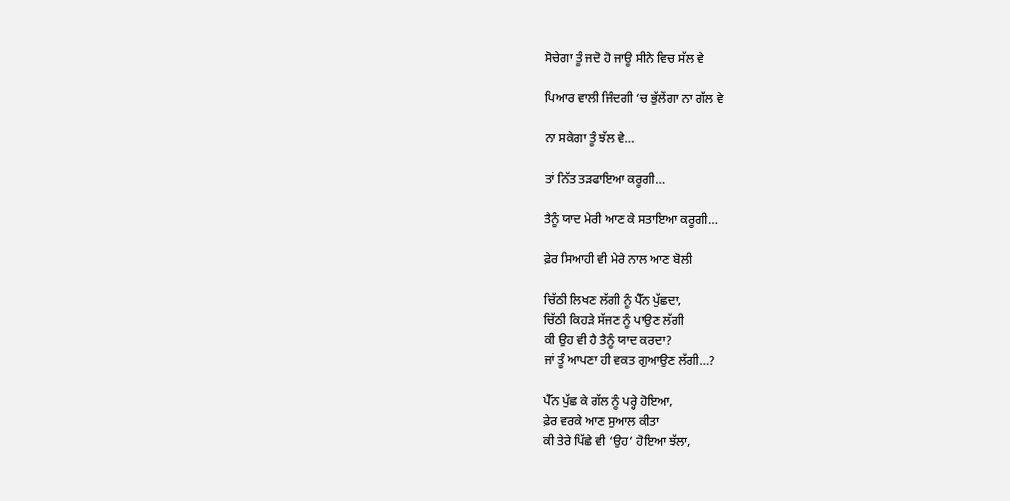ਸੋਚੇਗਾ ਤੂੰ ਜਦੋ ਹੋ ਜਾਊ ਸੀਨੇ ਵਿਚ ਸੱਲ ਵੇ

ਪਿਆਰ ਵਾਲੀ ਜਿੰਦਗੀ ‘ਚ ਭੁੱਲੇਂਗਾ ਨਾ ਗੱਲ ਵੇ

ਨਾ ਸਕੇਗਾ ਤੂੰ ਝੱਲ ਵੇ…

ਤਾਂ ਨਿੱਤ ਤੜਫਾਇਆ ਕਰੂਗੀ…

ਤੈਨੂੰ ਯਾਦ ਮੇਰੀ ਆਣ ਕੇ ਸਤਾਇਆ ਕਰੂਗੀ…

ਫ਼ੇਰ ਸਿਆਹੀ ਵੀ ਮੇਰੇ ਨਾਲ ਆਣ ਬੋਲੀ

ਚਿੱਠੀ ਲਿਖਣ ਲੱਗੀ ਨੂੰ ਪੈੱਨ ਪੁੱਛਦਾ,
ਚਿੱਠੀ ਕਿਹੜੇ ਸੱਜਣ ਨੂੰ ਪਾਉਣ ਲੱਗੀ
ਕੀ ਉਹ ਵੀ ਹੈ ਤੈਨੂੰ ਯਾਦ ਕਰਦਾ?
ਜਾਂ ਤੂੰ ਆਪਣਾ ਹੀ ਵਕਤ ਗੁਆਉਣ ਲੱਗੀ…?

ਪੈੱਨ ਪੁੱਛ ਕੇ ਗੱਲ ਨੂੰ ਪਰ੍ਹੇ ਹੋਇਆ,
ਫ਼ੇਰ ਵਰਕੇ ਆਣ ਸੁਆਲ ਕੀਤਾ
ਕੀ ਤੇਰੇ ਪਿੱਛੇ ਵੀ ‘ਉਹ’ ਹੋਇਆ ਝੱਲਾ,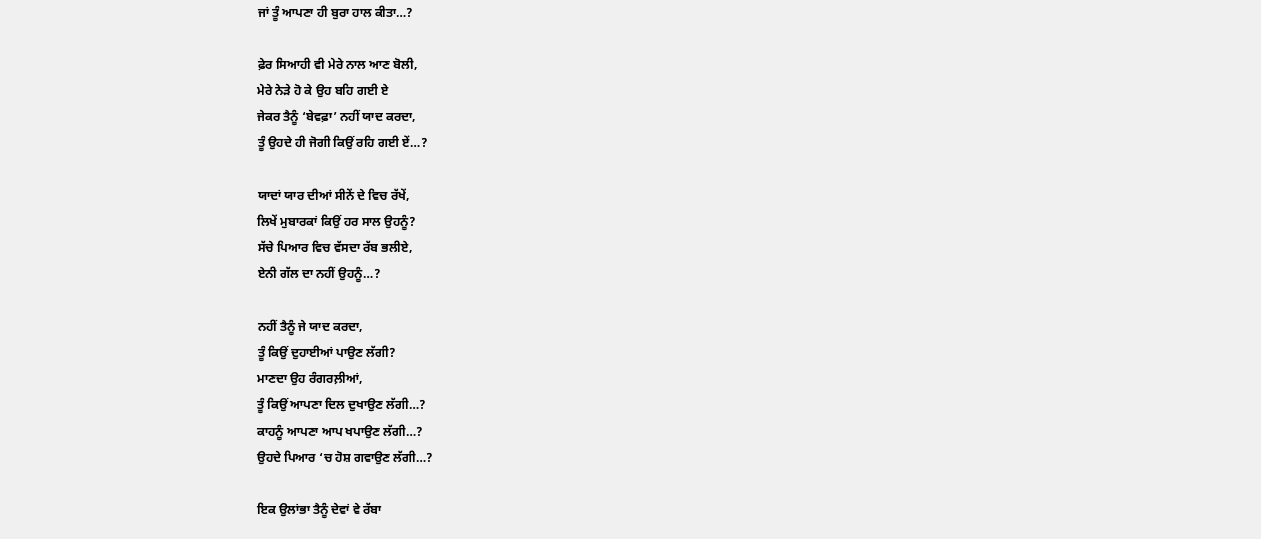ਜਾਂ ਤੂੰ ਆਪਣਾ ਹੀ ਬੁਰਾ ਹਾਲ ਕੀਤਾ…?

ਫ਼ੇਰ ਸਿਆਹੀ ਵੀ ਮੇਰੇ ਨਾਲ ਆਣ ਬੋਲੀ,
ਮੇਰੇ ਨੇੜੇ ਹੋ ਕੇ ਉਹ ਬਹਿ ਗਈ ਏ
ਜੇਕਰ ਤੈਨੂੰ ‘ਬੇਵਫ਼ਾ’ ਨਹੀਂ ਯਾਦ ਕਰਦਾ,
ਤੂੰ ਉਹਦੇ ਹੀ ਜੋਗੀ ਕਿਉਂ ਰਹਿ ਗਈ ਏਂ…?

ਯਾਦਾਂ ਯਾਰ ਦੀਆਂ ਸੀਨੇਂ ਦੇ ਵਿਚ ਰੱਖੇਂ,
ਲਿਖੇਂ ਮੁਬਾਰਕਾਂ ਕਿਉਂ ਹਰ ਸਾਲ ਉਹਨੂੰ?
ਸੱਚੇ ਪਿਆਰ ਵਿਚ ਵੱਸਦਾ ਰੱਬ ਭਲੀਏ,
ਏਨੀ ਗੱਲ ਦਾ ਨਹੀਂ ਉਹਨੂੰ…?

ਨਹੀਂ ਤੈਨੂੰ ਜੇ ਯਾਦ ਕਰਦਾ,
ਤੂੰ ਕਿਉਂ ਦੁਹਾਈਆਂ ਪਾਉਣ ਲੱਗੀ?
ਮਾਣਦਾ ਉਹ ਰੰਗਰਲ਼ੀਆਂ,
ਤੂੰ ਕਿਉਂ ਆਪਣਾ ਦਿਲ ਦੁਖਾਉਣ ਲੱਗੀ…?
ਕਾਹਨੂੰ ਆਪਣਾ ਆਪ ਖਪਾਉਣ ਲੱਗੀ…?
ਉਹਦੇ ਪਿਆਰ ‘ਚ ਹੋਸ਼ ਗਵਾਉਣ ਲੱਗੀ…?

ਇਕ ਉਲਾਂਭਾ ਤੈਨੂੰ ਦੇਵਾਂ ਵੇ ਰੱਬਾ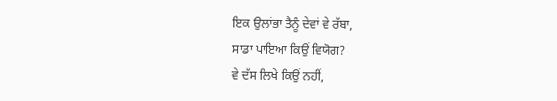ਇਕ ਉਲਾਂਭਾ ਤੈਨੂੰ ਦੇਵਾਂ ਵੇ ਰੱਬਾ,
ਸਾਡਾ ਪਾਇਆ ਕਿਉਂ ਵਿਯੋਗ?
ਵੇ ਦੱਸ ਲਿਖੇ ਕਿਉਂ ਨਹੀਂ,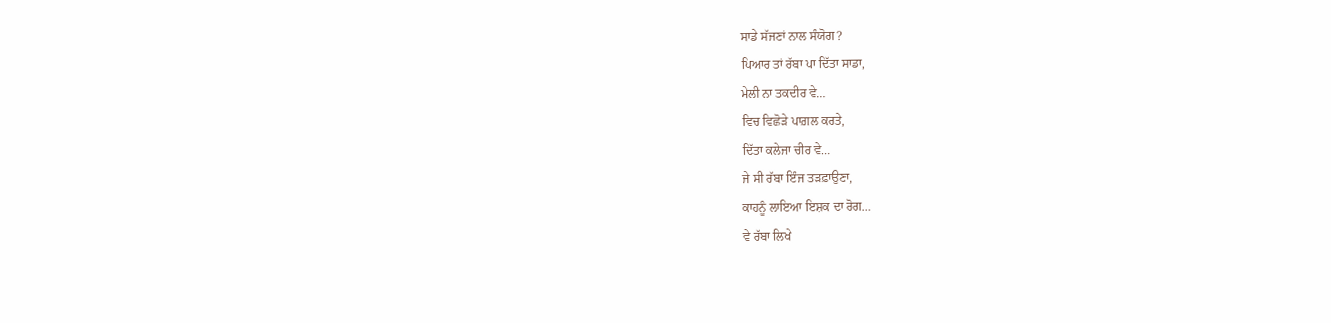ਸਾਡੇ ਸੱਜਣਾਂ ਨਾਲ ਸੰਯੋਗ?
ਪਿਆਰ ਤਾਂ ਰੱਬਾ ਪਾ ਦਿੱਤਾ ਸਾਡਾ,
ਮੇਲੀ ਨਾ ਤਕਦੀਰ ਵੇ…
ਵਿਚ ਵਿਛੋੜੇ ਪਾਗ਼ਲ ਕਰਤੇ,
ਦਿੱਤਾ ਕਲੇਜਾ ਚੀਰ ਵੇ…
ਜੇ ਸੀ ਰੱਬਾ ਇੰਜ ਤੜਫ਼ਾਉਣਾ,
ਕਾਹਨੂੰ ਲਾਇਆ ਇਸ਼ਕ ਦਾ ਰੋਗ…
ਵੇ ਰੱਬਾ ਲਿਖੇ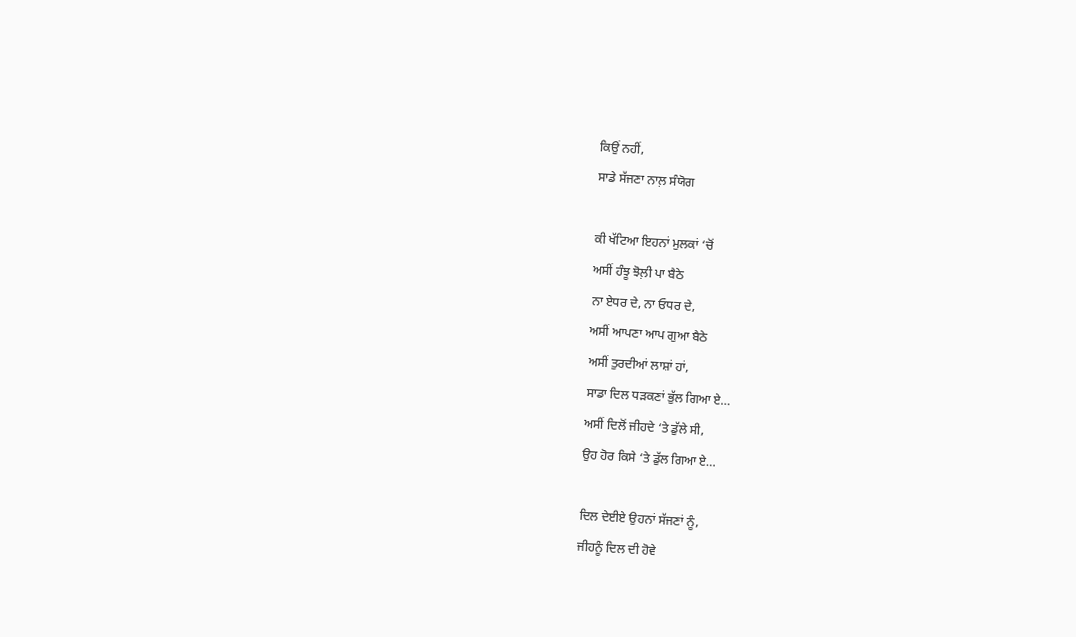ਕਿਉਂ ਨਹੀਂ,
ਸਾਡੇ ਸੱਜਣਾ ਨਾਲ਼ ਸੰਯੋਗ

ਕੀ ਖੱਟਿਆ ਇਹਨਾਂ ਮੁਲਕਾਂ ‘ਚੋਂ
ਅਸੀਂ ਹੰਝੂ ਝੋਲ਼ੀ ਪਾ ਬੈਠੇ
ਨਾ ਏਧਰ ਦੇ, ਨਾ ਓਧਰ ਦੇ,
ਅਸੀਂ ਆਪਣਾ ਆਪ ਗੁਆ ਬੈਠੇ
ਅਸੀਂ ਤੁਰਦੀਆਂ ਲਾਸ਼ਾਂ ਹਾਂ,
ਸਾਡਾ ਦਿਲ ਧੜਕਣਾਂ ਭੁੱਲ ਗਿਆ ਏ…
ਅਸੀਂ ਦਿਲੋਂ ਜੀਹਦੇ ‘ਤੇ ਡੁੱਲੇ ਸੀ,
ਉਹ ਹੋਰ ਕਿਸੇ ‘ਤੇ ਡੁੱਲ ਗਿਆ ਏ…

ਦਿਲ ਦੇਈਏ ਉਹਨਾਂ ਸੱਜਣਾਂ ਨੂੰ,
ਜੀਹਨੂੰ ਦਿਲ ਦੀ ਹੋਵੇ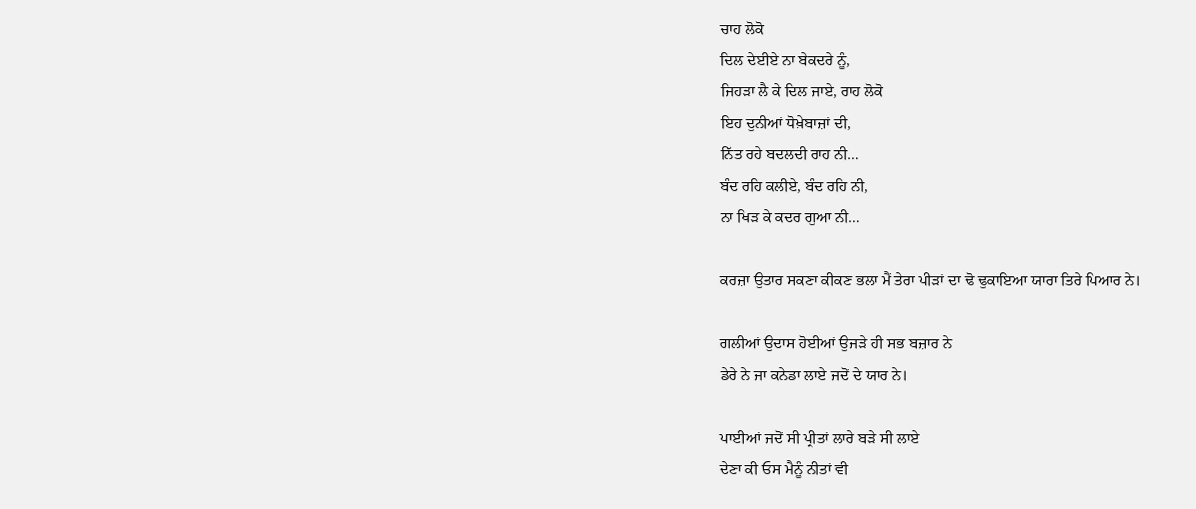ਚਾਹ ਲੋਕੋ
ਦਿਲ ਦੇਈਏ ਨਾ ਬੇਕਦਰੇ ਨੂੰ,
ਜਿਹੜਾ ਲੈ ਕੇ ਦਿਲ ਜਾਏ, ਰਾਹ ਲੋਕੋ
ਇਹ ਦੁਨੀਆਂ ਧੋਖ਼ੇਬਾਜ਼ਾਂ ਦੀ,
ਨਿੱਤ ਰਹੇ ਬਦਲਦੀ ਰਾਹ ਨੀ…
ਬੰਦ ਰਹਿ ਕਲੀਏ, ਬੰਦ ਰਹਿ ਨੀ,
ਨਾ ਖਿੜ ਕੇ ਕਦਰ ਗੁਆ ਨੀ…

ਕਰਜ਼ਾ ਉਤਾਰ ਸਕਣਾ ਕੀਕਣ ਭਲਾ ਮੈਂ ਤੇਰਾ ਪੀੜਾਂ ਦਾ ਢੋ ਢੁਕਾਇਆ ਯਾਰਾ ਤਿਰੇ ਪਿਆਰ ਨੇ।

ਗਲੀਆਂ ਉਦਾਸ ਹੋਈਆਂ ਉਜੜੇ ਹੀ ਸਭ ਬਜ਼ਾਰ ਨੇ
ਡੇਰੇ ਨੇ ਜਾ ਕਨੇਡਾ ਲਾਏ ਜਦੋਂ ਦੇ ਯਾਰ ਨੇ।

ਪਾਈਆਂ ਜਦੋਂ ਸੀ ਪ੍ਰੀਤਾਂ ਲਾਰੇ ਬੜੇ ਸੀ ਲਾਏ
ਦੇਣਾ ਕੀ ਓਸ ਮੈਨੂੰ ਨੀਤਾਂ ਵੀ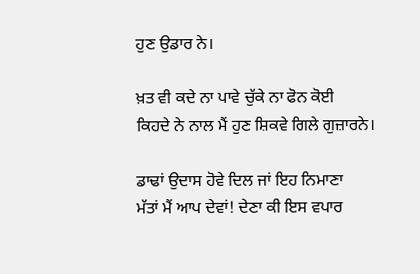ਹੁਣ ਉਡਾਰ ਨੇ।

ਖ਼ਤ ਵੀ ਕਦੇ ਨਾ ਪਾਵੇ ਚੁੱਕੇ ਨਾ ਫੋਨ ਕੋਈ
ਕਿਹਦੇ ਨੇ ਨਾਲ ਮੈਂ ਹੁਣ ਸ਼ਿਕਵੇ ਗਿਲੇ ਗੁਜ਼ਾਰਨੇ।

ਡਾਢਾਂ ਉਦਾਸ ਹੋਵੇ ਦਿਲ ਜਾਂ ਇਹ ਨਿਮਾਣਾ
ਮੱਤਾਂ ਮੈਂ ਆਪ ਦੇਵਾਂ! ਦੇਣਾ ਕੀ ਇਸ ਵਪਾਰ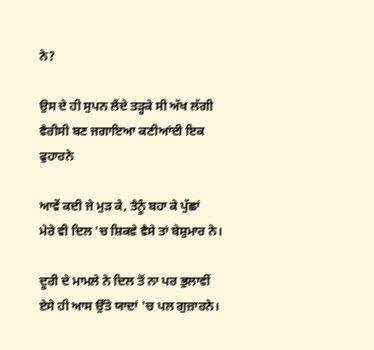ਨੇ?

ਉਸ ਦੇ ਹੀ ਸੁਪਨ ਲੈਂਦੇ ਤੜ੍ਹਕੇ ਸੀ ਅੱਖ ਲੱਗੀ
ਵੈਰੀਸੀ ਬਣ ਜਗਾਇਆ ਕਣੀਆਂਦੀ ਇਕ ਫੁਹਾਰਨੇ

ਆਵੇਂ ਕਦੀ ਜੇ ਮੁੜ ਕੇ, ਤੈਨੂੰ ਬਹਾ ਕੇ ਪੁੱਛਾਂ
ਮੇਰੇ ਵੀ ਦਿਲ 'ਚ ਸ਼ਿਕਵੇ ਵੈਸੇ ਤਾਂ ਬੇਸ਼ੁਮਾਰ ਨੇ।

ਦੂਰੀ ਦੇ ਮਾਮਲੇ ਨੇ ਦਿਲ ਤੋਂ ਨਾ ਪਰ ਭੁਲਾਵੀਂ
ਏਸੇ ਹੀ ਆਸ ਉੱਤੇ ਯਾਦਾਂ 'ਚ ਪਲ ਗੁਜ਼ਾਰਨੇ।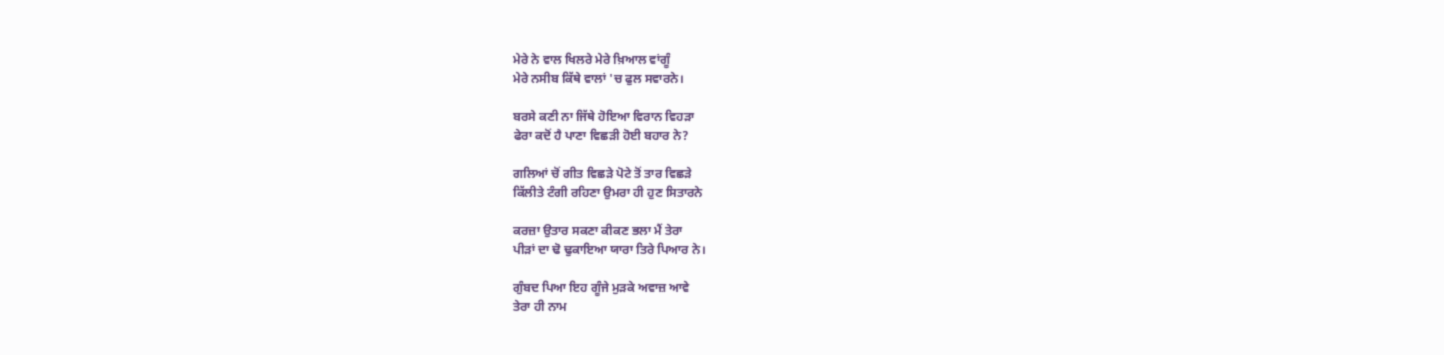ਮੇਰੇ ਨੇ ਵਾਲ ਖਿਲਰੇ ਮੇਰੇ ਖ਼ਿਆਲ ਵਾਂਗੂੰ
ਮੇਰੇ ਨਸੀਬ ਕਿੱਥੇ ਵਾਲਾਂ 'ਚ ਫੁਲ ਸਵਾਰਨੇ।

ਬਰਸੇ ਕਣੀ ਨਾ ਜਿੱਥੇ ਹੋਇਆ ਵਿਰਾਨ ਵਿਹੜਾ
ਫੇਰਾ ਕਦੋਂ ਹੈ ਪਾਣਾ ਵਿਛੜੀ ਹੋਈ ਬਹਾਰ ਨੇ?

ਗਲਿਆਂ ਚੋਂ ਗੀਤ ਵਿਛੜੇ ਪੋਟੇ ਤੋਂ ਤਾਰ ਵਿਛੜੇ
ਕਿੱਲੀਤੇ ਟੰਗੀ ਰਹਿਣਾ ਉਮਰਾ ਹੀ ਹੁਣ ਸਿਤਾਰਨੇ

ਕਰਜ਼ਾ ਉਤਾਰ ਸਕਣਾ ਕੀਕਣ ਭਲਾ ਮੈਂ ਤੇਰਾ
ਪੀੜਾਂ ਦਾ ਢੋ ਢੁਕਾਇਆ ਯਾਰਾ ਤਿਰੇ ਪਿਆਰ ਨੇ।

ਗੁੰਬਦ ਪਿਆ ਇਹ ਗੂੰਜੇ ਮੁੜਕੇ ਅਵਾਜ਼ ਆਵੇ
ਤੇਰਾ ਹੀ ਨਾਮ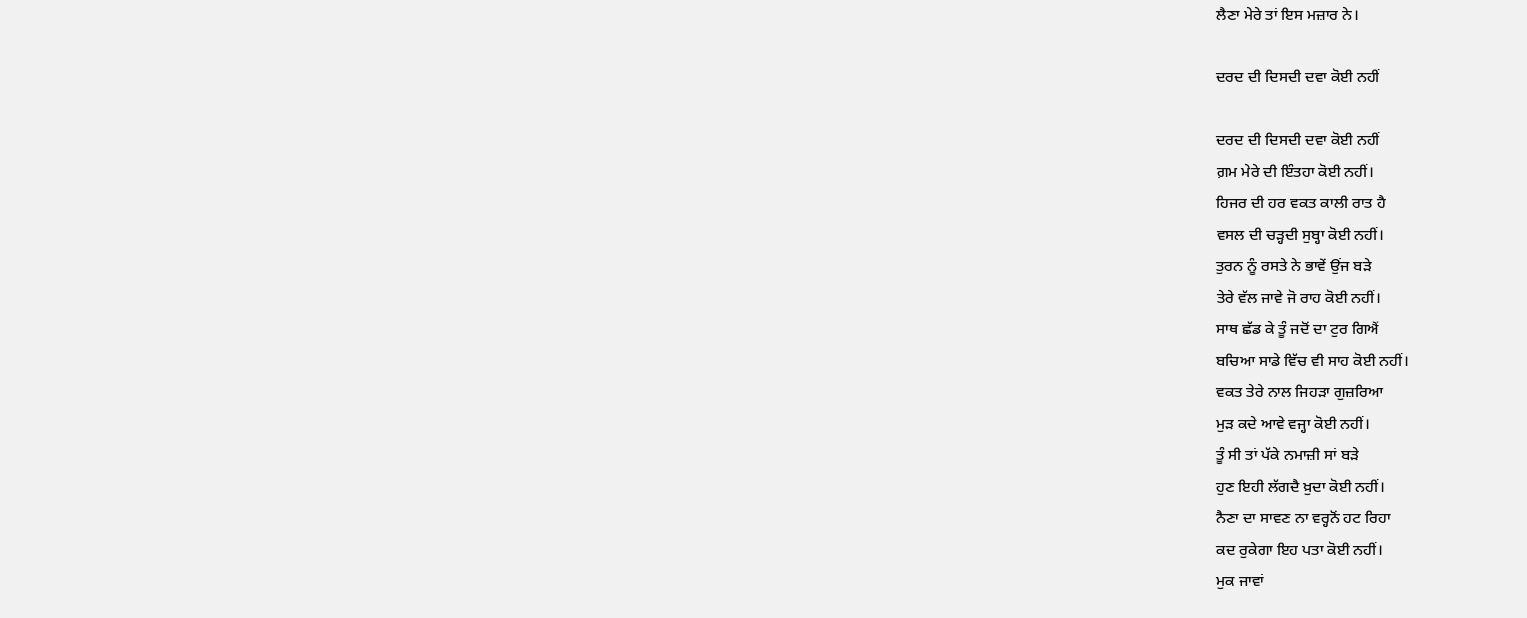ਲੈਣਾ ਮੇਰੇ ਤਾਂ ਇਸ ਮਜ਼ਾਰ ਨੇ।

ਦਰਦ ਦੀ ਦਿਸਦੀ ਦਵਾ ਕੋਈ ਨਹੀਂ

ਦਰਦ ਦੀ ਦਿਸਦੀ ਦਵਾ ਕੋਈ ਨਹੀਂ
ਗ਼ਮ ਮੇਰੇ ਦੀ ਇੰਤਹਾ ਕੋਈ ਨਹੀਂ।
ਹਿਜਰ ਦੀ ਹਰ ਵਕਤ ਕਾਲੀ ਰਾਤ ਹੈ
ਵਸਲ ਦੀ ਚੜ੍ਹਦੀ ਸੁਬ੍ਹਾ ਕੋਈ ਨਹੀਂ।
ਤੁਰਨ ਨੂੰ ਰਸਤੇ ਨੇ ਭਾਵੇਂ ਉਂਜ ਬੜੇ
ਤੇਰੇ ਵੱਲ ਜਾਵੇ ਜੋ ਰਾਹ ਕੋਈ ਨਹੀਂ।
ਸਾਥ ਛੱਡ ਕੇ ਤੂੰ ਜਦੋਂ ਦਾ ਟੁਰ ਗਿਐਂ
ਬਚਿਆ ਸਾਡੇ ਵਿੱਚ ਵੀ ਸਾਹ ਕੋਈ ਨਹੀਂ।
ਵਕਤ ਤੇਰੇ ਨਾਲ ਜਿਹੜਾ ਗੁਜ਼ਰਿਆ
ਮੁੜ ਕਦੇ ਆਵੇ ਵਜ੍ਹਾ ਕੋਈ ਨਹੀਂ।
ਤੂੰ ਸੀ ਤਾਂ ਪੱਕੇ ਨਮਾਜ਼ੀ ਸਾਂ ਬੜੇ
ਹੁਣ ਇਹੀ ਲੱਗਦੈ ਖ਼ੁਦਾ ਕੋਈ ਨਹੀਂ।
ਨੈਣਾ ਦਾ ਸਾਵਣ ਨਾ ਵਰ੍ਹਨੋਂ ਹਟ ਰਿਹਾ
ਕਦ ਰੁਕੇਗਾ ਇਹ ਪਤਾ ਕੋਈ ਨਹੀਂ।
ਮੁਕ ਜਾਵਾਂ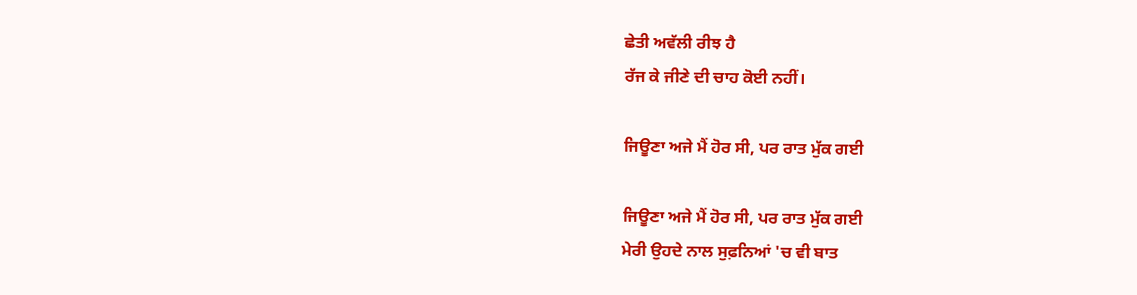ਛੇਤੀ ਅਵੱਲੀ ਰੀਝ ਹੈ
ਰੱਜ ਕੇ ਜੀਣੇ ਦੀ ਚਾਹ ਕੋਈ ਨਹੀਂ।

ਜਿਊਣਾ ਅਜੇ ਮੈਂ ਹੋਰ ਸੀ, ਪਰ ਰਾਤ ਮੁੱਕ ਗਈ

ਜਿਊਣਾ ਅਜੇ ਮੈਂ ਹੋਰ ਸੀ, ਪਰ ਰਾਤ ਮੁੱਕ ਗਈ
ਮੇਰੀ ਉਹਦੇ ਨਾਲ ਸੁਫ਼ਨਿਆਂ 'ਚ ਵੀ ਬਾਤ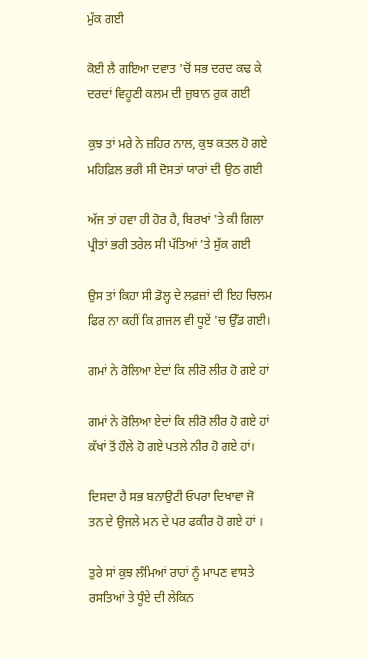ਮੁੱਕ ਗਈ

ਕੋਈ ਲੈ ਗਇਆ ਦਵਾਤ 'ਚੋਂ ਸਭ ਦਰਦ ਕਢ ਕੇ
ਦਰਦਾਂ ਵਿਹੂਣੀ ਕਲਮ ਦੀ ਜ਼ੁਬਾਨ ਰੁਕ ਗਈ

ਕੁਝ ਤਾਂ ਮਰੇ ਨੇ ਜ਼ਹਿਰ ਨਾਲ, ਕੁਝ ਕਤਲ ਹੋ ਗਏ
ਮਹਿਫ਼ਿਲ ਭਰੀ ਸੀ ਦੋਸਤਾਂ ਯਾਰਾਂ ਦੀ ਉਠ ਗਈ

ਅੱਜ ਤਾਂ ਹਵਾ ਹੀ ਹੋਰ ਹੈ, ਬਿਰਖਾਂ 'ਤੇ ਕੀ ਗਿਲਾ
ਪ੍ਰੀਤਾਂ ਭਰੀ ਤਰੇਲ ਸੀ ਪੱਤਿਆਂ 'ਤੇ ਸੁੱਕ ਗਈ

ਉਸ ਤਾਂ ਕਿਹਾ ਸੀ ਡੋਲ੍ਹ ਦੇ ਲਫ਼ਜ਼ਾਂ ਦੀ ਇਹ ਚਿਲਮ
ਫਿਰ ਨਾ ਕਹੀਂ ਕਿ ਗ਼ਜਲ ਵੀ ਧੂਏਂ 'ਚ ਉੱਡ ਗਈ।

ਗਮਾਂ ਨੇ ਰੋਲਿਆ ਏਦਾਂ ਕਿ ਲੀਰੋ ਲੀਰ ਹੋ ਗਏ ਹਾਂ

ਗਮਾਂ ਨੇ ਰੋਲਿਆ ਏਦਾਂ ਕਿ ਲੀਰੋ ਲੀਰ ਹੋ ਗਏ ਹਾਂ
ਕੱਖਾਂ ਤੋਂ ਹੌਲੇ ਹੋ ਗਏ ਪਤਲੇ ਨੀਰ ਹੋ ਗਏ ਹਾਂ।

ਦਿਸਦਾ ਹੈ ਸਭ ਬਨਾਉਟੀ ਓਪਰਾ ਦਿਖਾਵਾ ਜੋ
ਤਨ ਦੇ ਉਜਲੇ ਮਨ ਦੇ ਪਰ ਫਕੀਰ ਹੋ ਗਏ ਹਾਂ ।

ਤੁਰੇ ਸਾਂ ਕੁਝ ਲੰਮਿਆਂ ਰਾਹਾਂ ਨੂੰ ਮਾਪਣ ਵਾਸਤੇ
ਰਸਤਿਆਂ ਤੇ ਧੂੰਏ ਦੀ ਲੇਕਿਨ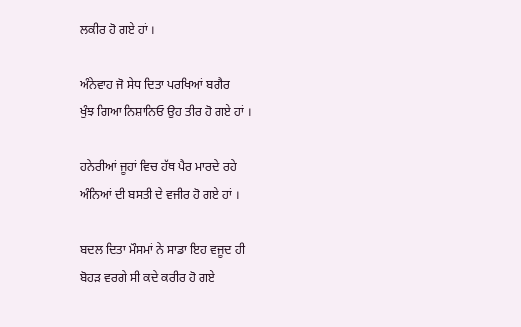ਲਕੀਰ ਹੋ ਗਏ ਹਾਂ ।

ਅੰਨੇਵਾਹ ਜੋ ਸੇਧ ਦਿਤਾ ਪਰਖਿਆਂ ਬਗੈਰ
ਖੁੰਝ ਗਿਆ ਨਿਸ਼ਾਨਿਓ ਉਹ ਤੀਰ ਹੋ ਗਏ ਹਾਂ ।

ਹਨੇਰੀਆਂ ਜੂਹਾਂ ਵਿਚ ਹੱਥ ਪੈਰ ਮਾਰਦੇ ਰਹੇ
ਅੰਨਿਆਂ ਦੀ ਬਸਤੀ ਦੇ ਵਜੀਰ ਹੋ ਗਏ ਹਾਂ ।

ਬਦਲ ਦਿਤਾ ਮੌਸਮਾਂ ਨੇ ਸਾਡਾ ਇਹ ਵਜੂਦ ਹੀ
ਬੋਹੜ ਵਰਗੇ ਸੀ ਕਦੇ ਕਰੀਰ ਹੋ ਗਏ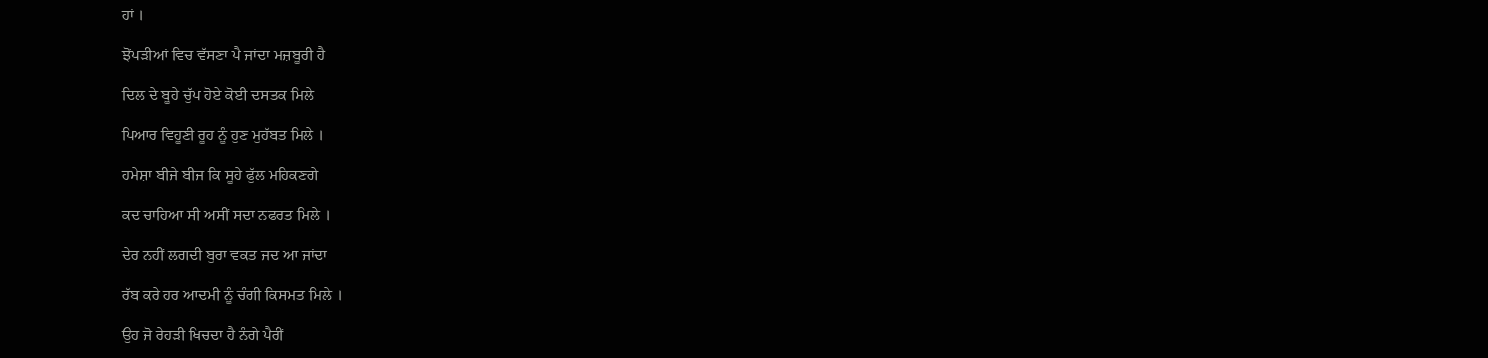ਹਾਂ ।

ਝੋਂਪੜੀਆਂ ਵਿਚ ਵੱਸਣਾ ਪੈ ਜਾਂਦਾ ਮਜ਼ਬੂਰੀ ਹੈ

ਦਿਲ ਦੇ ਬੂਹੇ ਚੁੱਪ ਹੋਏ ਕੋਈ ਦਸਤਕ ਮਿਲੇ

ਪਿਆਰ ਵਿਹੂਣੀ ਰੂਹ ਨੂੰ ਹੁਣ ਮੁਹੱਬਤ ਮਿਲੇ ।

ਹਮੇਸ਼ਾ ਬੀਜੇ ਬੀਜ ਕਿ ਸੂਹੇ ਫੁੱਲ ਮਹਿਕਣਗੇ

ਕਦ ਚਾਹਿਆ ਸੀ ਅਸੀਂ ਸਦਾ ਨਫਰਤ ਮਿਲੇ ।

ਦੇਰ ਨਹੀਂ ਲਗਦੀ ਬੁਰਾ ਵਕਤ ਜਦ ਆ ਜਾਂਦਾ

ਰੱਬ ਕਰੇ ਹਰ ਆਦਮੀ ਨੂੰ ਚੰਗੀ ਕਿਸਮਤ ਮਿਲੇ ।

ਉਹ ਜੋ ਰੇਹੜੀ ਖਿਚਦਾ ਹੈ ਨੰਗੇ ਪੈਰੀਂ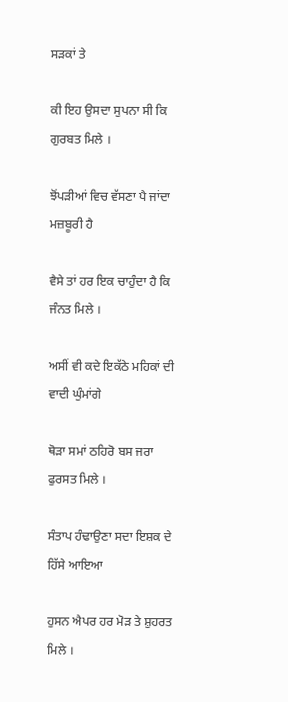ਸੜਕਾਂ ਤੇ

ਕੀ ਇਹ ਉਸਦਾ ਸੁਪਨਾ ਸੀ ਕਿ ਗੁਰਬਤ ਮਿਲੇ ।

ਝੋਂਪੜੀਆਂ ਵਿਚ ਵੱਸਣਾ ਪੈ ਜਾਂਦਾ ਮਜ਼ਬੂਰੀ ਹੈ

ਵੈਸੇ ਤਾਂ ਹਰ ਇਕ ਚਾਹੁੰਦਾ ਹੈ ਕਿ ਜੰਨਤ ਮਿਲੇ ।

ਅਸੀਂ ਵੀ ਕਦੇ ਇਕੱਠੇ ਮਹਿਕਾਂ ਦੀ ਵਾਦੀ ਘੁੰਮਾਂਗੇ

ਥੋੜਾ ਸਮਾਂ ਠਹਿਰੋ ਬਸ ਜਰਾ ਫੁਰਸਤ ਮਿਲੇ ।

ਸੰਤਾਪ ਹੰਢਾਉਣਾ ਸਦਾ ਇਸ਼ਕ ਦੇ ਹਿੱਸੇ ਆਇਆ

ਹੁਸਨ ਐਪਰ ਹਰ ਮੋੜ ਤੇ ਸ਼ੁਹਰਤ ਮਿਲੇ ।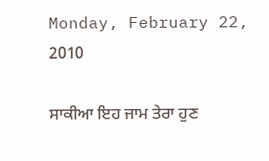Monday, February 22, 2010

ਸਾਕੀਆ ਇਹ ਜਾਮ ਤੇਰਾ ਹੁਣ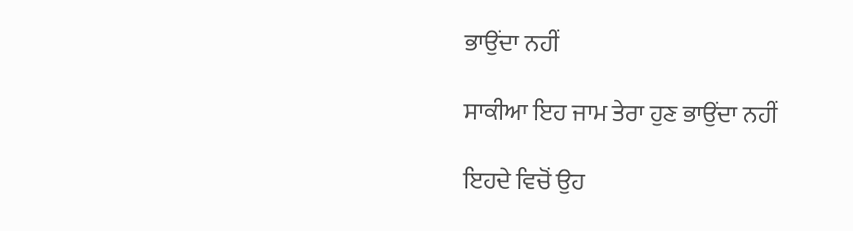ਭਾਉਂਦਾ ਨਹੀਂ

ਸਾਕੀਆ ਇਹ ਜਾਮ ਤੇਰਾ ਹੁਣ ਭਾਉਂਦਾ ਨਹੀਂ

ਇਹਦੇ ਵਿਚੋਂ ਉਹ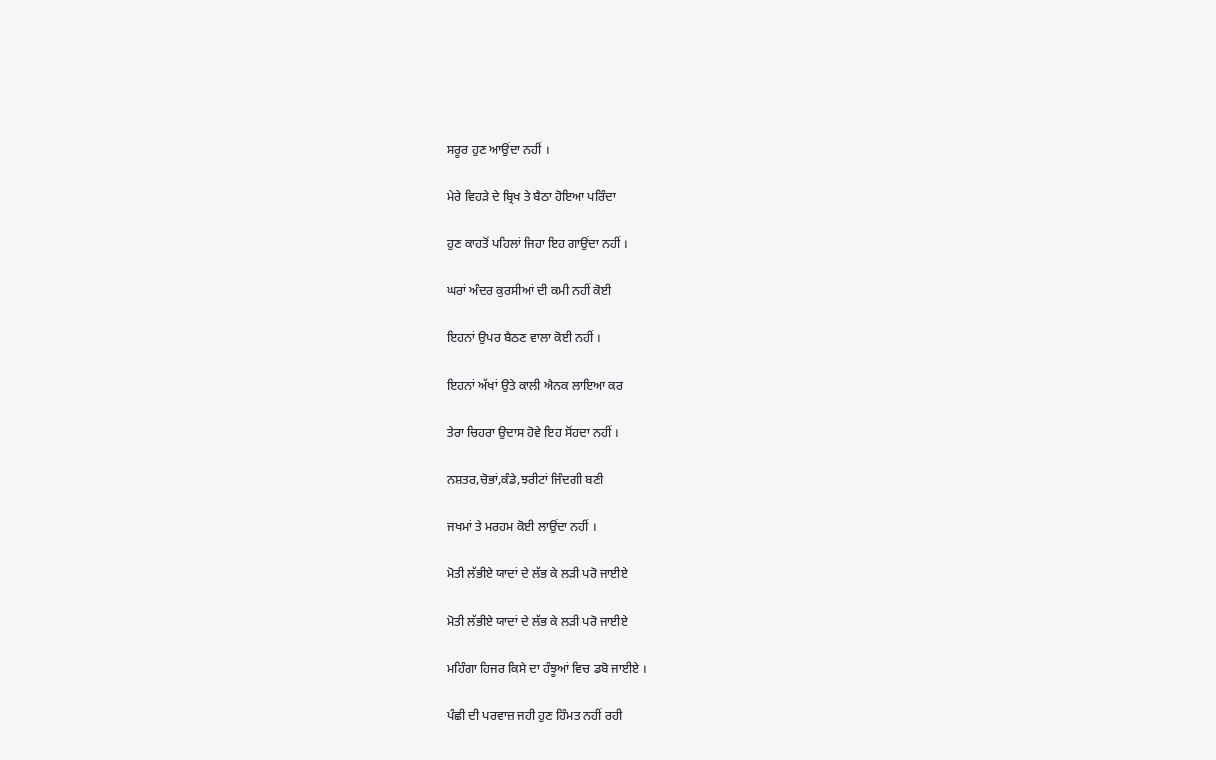ਸਰੂਰ ਹੁਣ ਆਉਂਦਾ ਨਹੀਂ ।

ਮੇਰੇ ਵਿਹੜੇ ਦੇ ਬ੍ਰਿਖ ਤੇ ਬੈਠਾ ਹੋਇਆ ਪਰਿੰਦਾ

ਹੁਣ ਕਾਹਤੋਂ ਪਹਿਲਾਂ ਜਿਹਾ ਇਹ ਗਾਉਂਦਾ ਨਹੀਂ ।

ਘਰਾਂ ਅੰਦਰ ਕੁਰਸੀਆਂ ਦੀ ਕਮੀ ਨਹੀਂ ਕੋਈ

ਇਹਨਾਂ ਉਪਰ ਬੈਠਣ ਵਾਲਾ ਕੋਈ ਨਹੀਂ ।

ਇਹਨਾਂ ਅੱਖਾਂ ਉਤੇ ਕਾਲੀ ਐਨਕ ਲਾਇਆ ਕਰ

ਤੇਰਾ ਚਿਹਰਾ ਉਦਾਸ ਹੋਵੇ ਇਹ ਸੋਂਹਦਾ ਨਹੀਂ ।

ਨਸ਼ਤਰ,ਚੋਭਾਂ,ਕੰਡੇ,ਝਰੀਟਾਂ ਜਿੰਦਗੀ ਬਣੀ

ਜਖਮਾਂ ਤੇ ਮਰਹਮ ਕੋਈ ਲਾਉਂਦਾ ਨਹੀਂ ।

ਮੋਤੀ ਲੱਭੀਏ ਯਾਦਾਂ ਦੇ ਲੱਭ ਕੇ ਲੜੀ ਪਰੋ ਜਾਈਏ

ਮੋਤੀ ਲੱਭੀਏ ਯਾਦਾਂ ਦੇ ਲੱਭ ਕੇ ਲੜੀ ਪਰੋ ਜਾਈਏ

ਮਹਿੰਗਾ ਹਿਜਰ ਕਿਸੇ ਦਾ ਹੰਝੂਆਂ ਵਿਚ ਡਬੋ ਜਾਈਏ ।

ਪੰਛੀ ਦੀ ਪਰਵਾਜ਼ ਜਹੀ ਹੁਣ ਹਿੰਮਤ ਨਹੀਂ ਰਹੀ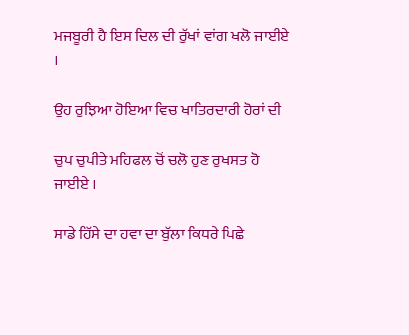ਮਜਬੂਰੀ ਹੈ ਇਸ ਦਿਲ ਦੀ ਰੁੱਖਾਂ ਵਾਂਗ ਖਲੋ ਜਾਈਏ ।

ਉਹ ਰੁਝਿਆ ਹੋਇਆ ਵਿਚ ਖਾਤਿਰਦਾਰੀ ਹੋਰਾਂ ਦੀ

ਚੁਪ ਚੁਪੀਤੇ ਮਹਿਫਲ ਚੋਂ ਚਲੋ ਹੁਣ ਰੁਖਸਤ ਹੋ ਜਾਈਏ ।

ਸਾਡੇ ਹਿੱਸੇ ਦਾ ਹਵਾ ਦਾ ਬੁੱਲਾ ਕਿਧਰੇ ਪਿਛੇ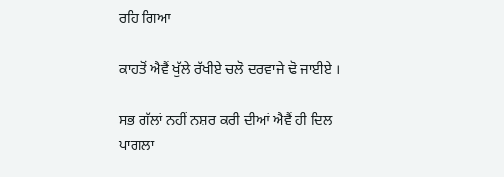ਰਹਿ ਗਿਆ

ਕਾਹਤੋਂ ਐਵੈਂ ਖੁੱਲੇ ਰੱਖੀਏ ਚਲੋ ਦਰਵਾਜੇ ਢੋ ਜਾਈਏ ।

ਸਭ ਗੱਲਾਂ ਨਹੀਂ ਨਸ਼ਰ ਕਰੀ ਦੀਆਂ ਐਵੈਂ ਹੀ ਦਿਲ ਪਾਗਲਾ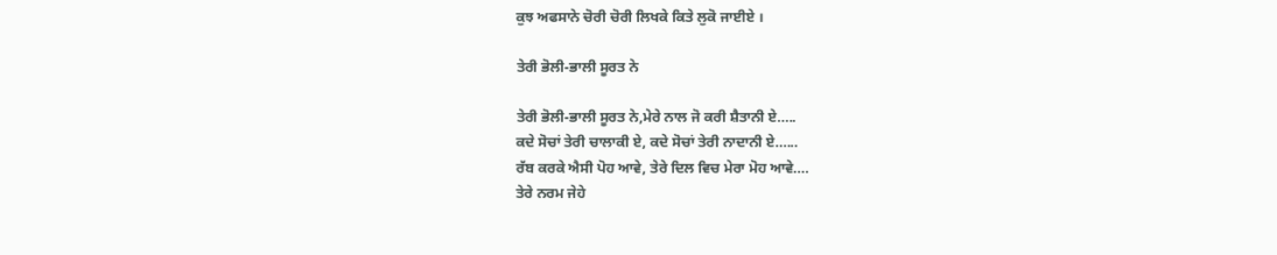ਕੁਝ ਅਫਸਾਨੇ ਚੋਰੀ ਚੋਰੀ ਲਿਖਕੇ ਕਿਤੇ ਲੁਕੋ ਜਾਈਏ ।

ਤੇਰੀ ਭੋਲੀ-ਭਾਲੀ ਸੂਰਤ ਨੇ

ਤੇਰੀ ਭੋਲੀ-ਭਾਲੀ ਸੂਰਤ ਨੇ,ਮੇਰੇ ਨਾਲ ਜੋ ਕਰੀ ਸ਼ੈਤਾਨੀ ਏ.....
ਕਦੇ ਸੋਚਾਂ ਤੇਰੀ ਚਾਲਾਕੀ ਏ, ਕਦੇ ਸੋਚਾਂ ਤੇਰੀ ਨਾਦਾਨੀ ਏ......
ਰੱਬ ਕਰਕੇ ਐਸੀ ਪੋਹ ਆਵੇ, ਤੇਰੇ ਦਿਲ ਵਿਚ ਮੇਰਾ ਮੋਹ ਆਵੇ....
ਤੇਰੇ ਨਰਮ ਜੇਹੇ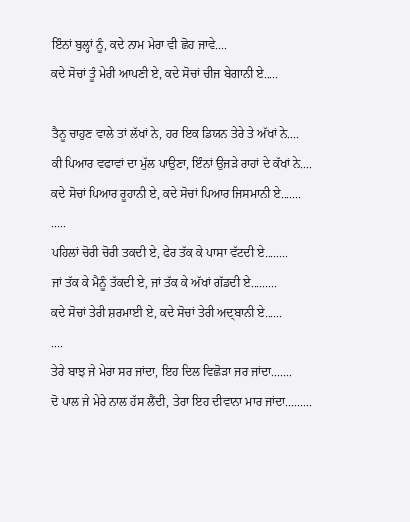ਇੰਨਾਂ ਬੁਲ੍ਹਾਂ ਨੂੰ, ਕਦੇ ਨਾਮ ਮੇਰਾ ਵੀ ਛੋਹ ਜਾਵੇ....
ਕਦੇ ਸੋਚਾਂ ਤੂੰ ਮੇਰੀ ਆਪਣੀ ਏ, ਕਦੇ ਸੋਚਾਂ ਚੀਜ ਬੇਗਾਨੀ ਏ.....

ਤੈਨੂ ਚਾਹੁਣ ਵਾਲੇ ਤਾਂ ਲੱਖਾਂ ਨੇ, ਹਰ ਇਕ ਡਿਯਨ ਤੇਰੇ ਤੇ ਅੱਖਾਂ ਨੇ....
ਕੀ ਪਿਆਰ ਵਫਾਵਾਂ ਦਾ ਮੁੱਲ ਪਾਉਣਾ, ਇੰਨਾਂ ਉਜੜੇ ਰਾਹਾਂ ਦੇ ਕੱਖਾਂ ਨੇ....
ਕਦੇ ਸੋਚਾਂ ਪਿਆਰ ਰੂਹਾਨੀ ਏ, ਕਦੇ ਸੋਚਾਂ ਪਿਆਰ ਜਿਸਮਾਨੀ ਏ.......
.....
ਪਹਿਲਾਂ ਚੋਰੀ ਚੋਰੀ ਤਕਦੀ ਏ, ਫੇਰ ਤੱਕ ਕੇ ਪਾਸਾ ਵੱਟਦੀ ਏ........
ਜਾਂ ਤੱਕ ਕੇ ਮੈਨੂੰ ਤੱਕਦੀ ਏ, ਜਾਂ ਤੱਕ ਕੇ ਅੱਖਾਂ ਗੱਡਦੀ ਏ.........
ਕਦੇ ਸੋਚਾਂ ਤੇਰੀ ਸ਼ਰਮਾਈ ਏ, ਕਦੇ ਸੋਚਾਂ ਤੇਰੀ ਅਦ੍ਬਾਨੀ ਏ......
....
ਤੇਰੇ ਬਾਝ ਜੇ ਮੇਰਾ ਸਰ ਜਾਂਦਾ, ਇਹ ਦਿਲ ਵਿਛੋੜਾ ਜਰ ਜਾਂਦਾ.......
ਦੋ ਪਾਲ ਜੇ ਮੇਰੇ ਨਾਲ ਹੱਸ ਲੈਂਦੀ, ਤੇਰਾ ਇਹ ਦੀਵਾਨਾ ਮਾਰ ਜਾਂਦਾ.........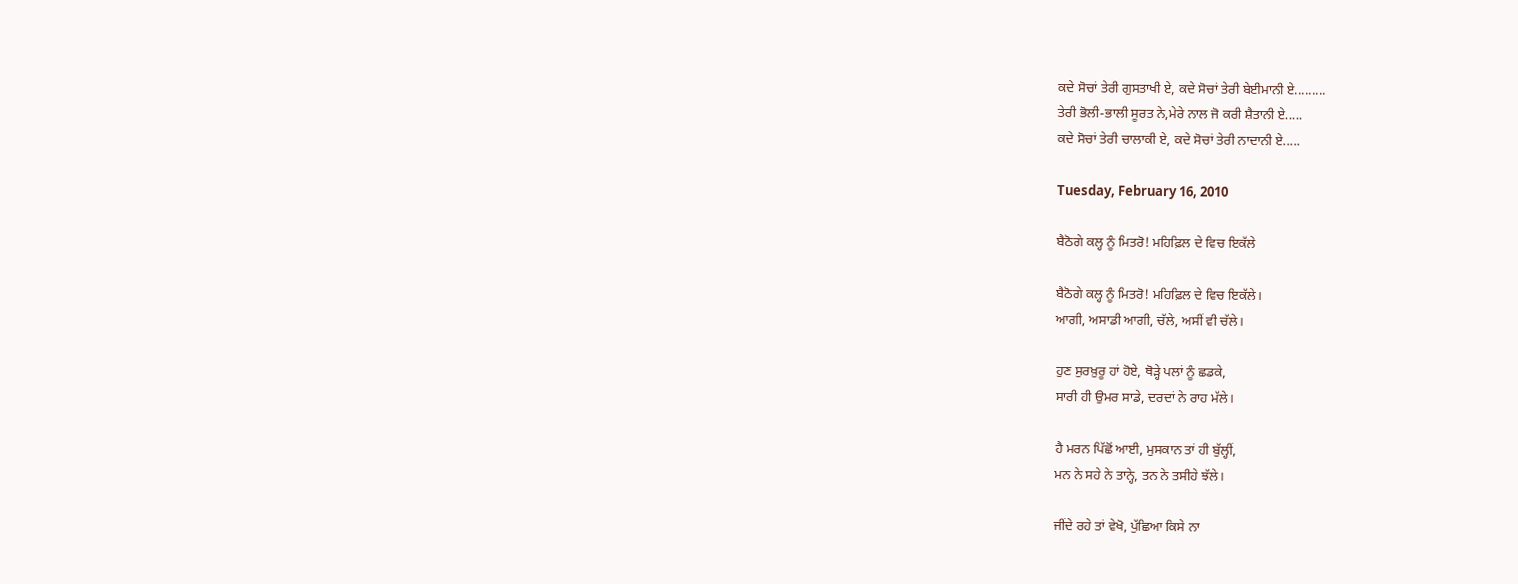ਕਦੇ ਸੋਚਾਂ ਤੇਰੀ ਗੁਸਤਾਖੀ ਏ, ਕਦੇ ਸੋਚਾਂ ਤੇਰੀ ਬੇਈਮਾਨੀ ਏ.........
ਤੇਰੀ ਭੋਲੀ-ਭਾਲੀ ਸੂਰਤ ਨੇ,ਮੇਰੇ ਨਾਲ ਜੋ ਕਰੀ ਸ਼ੈਤਾਨੀ ਏ.....
ਕਦੇ ਸੋਚਾਂ ਤੇਰੀ ਚਾਲਾਕੀ ਏ, ਕਦੇ ਸੋਚਾਂ ਤੇਰੀ ਨਾਦਾਨੀ ਏ.....

Tuesday, February 16, 2010

ਬੈਠੋਗੇ ਕਲ੍ਹ ਨੂੰ ਮਿਤਰੋ! ਮਹਿਫ਼ਿਲ ਦੇ ਵਿਚ ਇਕੱਲੇ

ਬੈਠੋਗੇ ਕਲ੍ਹ ਨੂੰ ਮਿਤਰੋ! ਮਹਿਫ਼ਿਲ ਦੇ ਵਿਚ ਇਕੱਲੇ।
ਆਗੀ, ਅਸਾਡੀ ਆਗੀ, ਚੱਲੇ, ਅਸੀਂ ਵੀ ਚੱਲੇ।

ਹੁਣ ਸੁਰਖ਼ੁਰੂ ਹਾਂ ਹੋਏ, ਥੋੜ੍ਹੇ ਪਲਾਂ ਨੂੰ ਛਡਕੇ,
ਸਾਰੀ ਹੀ ਉਮਰ ਸਾਡੇ, ਦਰਦਾਂ ਨੇ ਰਾਹ ਮੱਲੇ।

ਹੈ ਮਰਨ ਪਿੱਛੋਂ ਆਈ, ਮੁਸਕਾਨ ਤਾਂ ਹੀ ਬੁੱਲ੍ਹੀਂ,
ਮਨ ਨੇ ਸਹੇ ਨੇ ਤਾਨ੍ਹੇ, ਤਨ ਨੇ ਤਸੀਹੇ ਝੱਲੇ।

ਜੀਂਦੇ ਰਹੇ ਤਾਂ ਵੇਖੋ, ਪੁੱਛਿਆ ਕਿਸੇ ਨਾ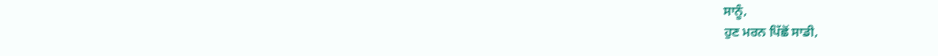ਸਾਨੂੰ,
ਹੁਣ ਮਰਨ ਪਿੱਛੋਂ ਸਾਡੀ,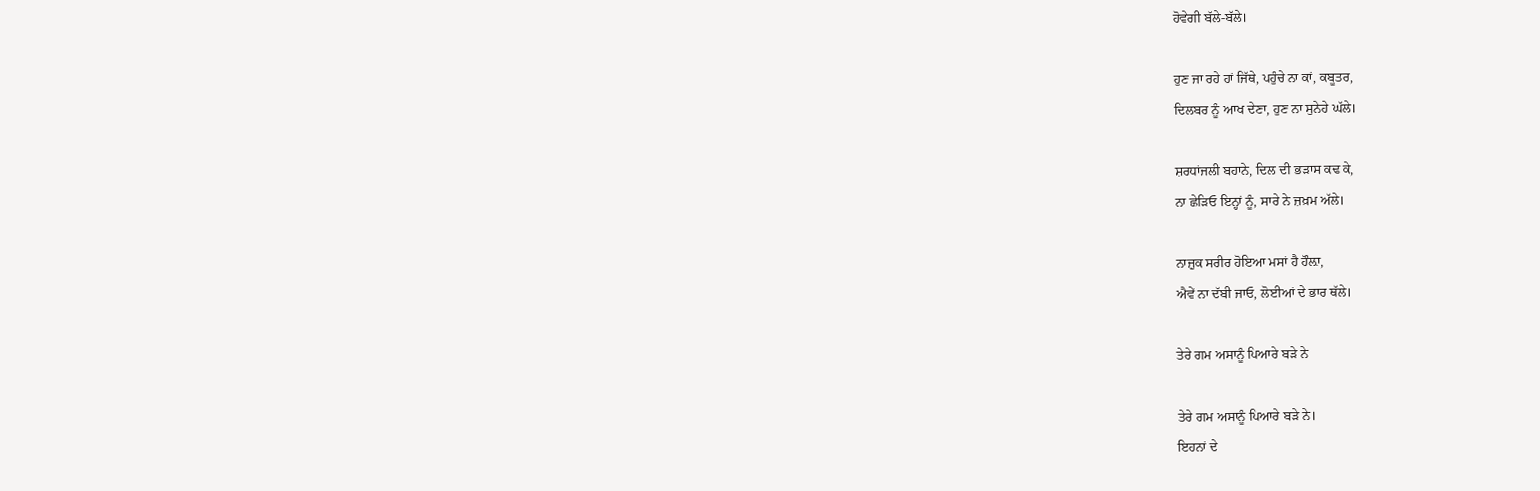ਹੋਵੇਗੀ ਬੱਲੇ-ਬੱਲੇ।

ਹੁਣ ਜਾ ਰਹੇ ਹਾਂ ਜਿੱਥੇ, ਪਹੁੰਚੇ ਨਾ ਕਾਂ, ਕਬੂਤਰ,
ਦਿਲਬਰ ਨੂੰ ਆਖ ਦੇਣਾ, ਹੁਣ ਨਾ ਸੁਨੇਹੇ ਘੱਲੇ।

ਸ਼ਰਧਾਂਜਲੀ ਬਹਾਨੇ, ਦਿਲ ਦੀ ਭੜਾਸ ਕਢ ਕੇ,
ਨਾ ਛੇੜਿਓ ਇਨ੍ਹਾਂ ਨੂੰ, ਸਾਰੇ ਨੇ ਜ਼ਖ਼ਮ ਅੱਲੇ।

ਨਾਜ਼ੁਕ ਸਰੀਰ ਹੋਇਆ ਮਸਾਂ ਹੈ ਹੌਲ਼ਾ,
ਐਵੇਂ ਨਾ ਦੱਬੀ ਜਾਓ, ਲੋਈਆਂ ਦੇ ਭਾਰ ਥੱਲੇ।

ਤੇਰੇ ਗਮ ਅਸਾਨੂੰ ਪਿਆਰੇ ਬੜੇ ਨੇ

ਤੇਰੇ ਗਮ ਅਸਾਨੂੰ ਪਿਆਰੇ ਬੜੇ ਨੇ।
ਇਹਨਾਂ ਦੇ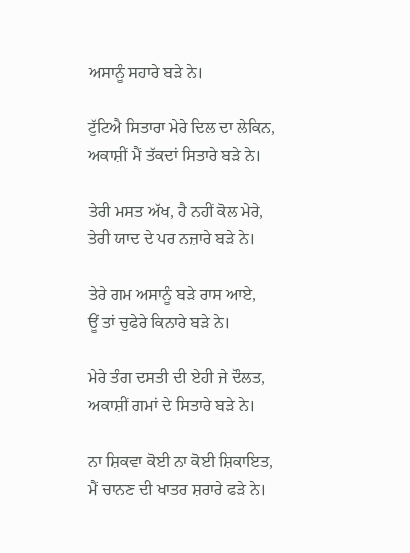ਅਸਾਨੂੰ ਸਹਾਰੇ ਬੜੇ ਨੇ।

ਟੁੱਟਿਐ ਸਿਤਾਰਾ ਮੇਰੇ ਦਿਲ ਦਾ ਲੇਕਿਨ,
ਅਕਾਸ਼ੀਂ ਮੈਂ ਤੱਕਦਾਂ ਸਿਤਾਰੇ ਬੜੇ ਨੇ।

ਤੇਰੀ ਮਸਤ ਅੱਖ, ਹੈ ਨਹੀਂ ਕੋਲ ਮੇਰੇ,
ਤੇਰੀ ਯਾਦ ਦੇ ਪਰ ਨਜ਼ਾਰੇ ਬੜੇ ਨੇ।

ਤੇਰੇ ਗਮ ਅਸਾਨੂੰ ਬੜੇ ਰਾਸ ਆਏ,
ਊਂ ਤਾਂ ਚੁਫੇਰੇ ਕਿਨਾਰੇ ਬੜੇ ਨੇ।

ਮੇਰੇ ਤੰਗ ਦਸਤੀ ਦੀ ਏਹੀ ਜੇ ਦੌਲਤ,
ਅਕਾਸ਼ੀਂ ਗਮਾਂ ਦੇ ਸਿਤਾਰੇ ਬੜੇ ਨੇ।

ਨਾ ਸ਼ਿਕਵਾ ਕੋਈ ਨਾ ਕੋਈ ਸ਼ਿਕਾਇਤ,
ਮੈਂ ਚਾਨਣ ਦੀ ਖਾਤਰ ਸ਼ਰਾਰੇ ਫੜੇ ਨੇ।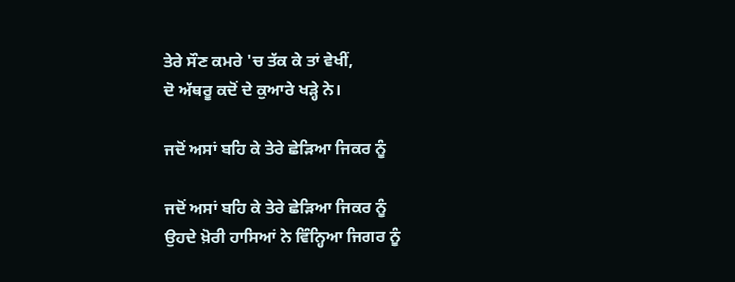ਤੇਰੇ ਸੌਣ ਕਮਰੇ 'ਚ ਤੱਕ ਕੇ ਤਾਂ ਵੇਖੀਂ,
ਦੋ ਅੱਥਰੂ ਕਦੋਂ ਦੇ ਕੁਆਰੇ ਖੜ੍ਹੇ ਨੇ।

ਜਦੋਂ ਅਸਾਂ ਬਹਿ ਕੇ ਤੇਰੇ ਛੇੜਿਆ ਜਿਕਰ ਨੂੰ

ਜਦੋਂ ਅਸਾਂ ਬਹਿ ਕੇ ਤੇਰੇ ਛੇੜਿਆ ਜਿਕਰ ਨੂੰ
ਉਹਦੇ ਖ਼ੋਰੀ ਹਾਸਿਆਂ ਨੇ ਵਿੰਨ੍ਹਿਆ ਜਿਗਰ ਨੂੰ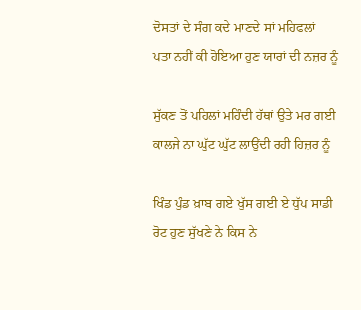ਦੋਸਤਾਂ ਦੇ ਸੰਗ ਕਦੇ ਮਾਣਦੇ ਸਾਂ ਮਹਿਫਲਾਂ
ਪਤਾ ਨਹੀਂ ਕੀ ਹੋਇਆ ਹੁਣ ਯਾਰਾਂ ਦੀ ਨਜ਼ਰ ਨੂੰ

ਸੁੱਕਣ ਤੋਂ ਪਹਿਲਾਂ ਮਹਿੰਦੀ ਹੱਥਾਂ ਉਤੇ ਮਰ ਗਈ
ਕਾਲਜੇ ਨਾ ਘੁੱਟ ਘੁੱਟ ਲਾਉਂਦੀ ਰਹੀ ਹਿਜ਼ਰ ਨੂੰ

ਖਿੰਡ ਪੁੰਡ ਖ਼ਾਬ ਗਏ ਖੁੱਸ ਗਈ ਏ ਧੁੱਪ ਸਾਡੀ
ਰੋਟ ਹੁਣ ਸੁੱਖਣੇ ਨੇ ਕਿਸ ਨੇ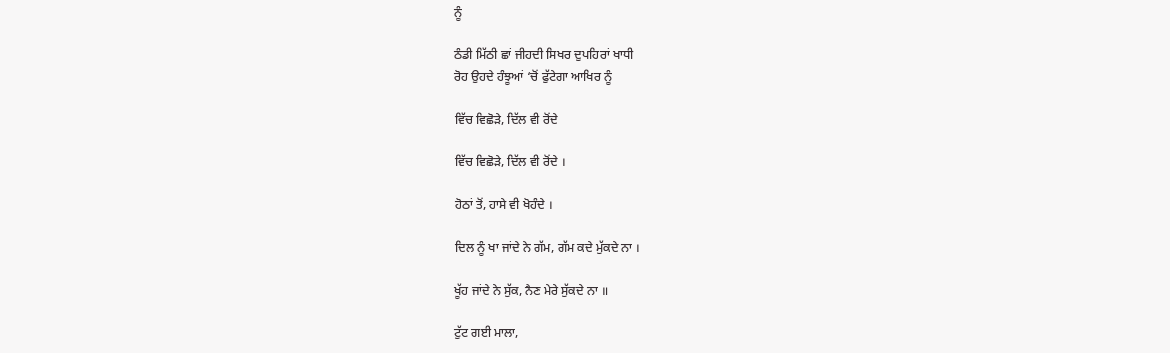ਨੂੰ

ਠੰਡੀ ਮਿੱਠੀ ਛਾਂ ਜੀਹਦੀ ਸਿਖਰ ਦੁਪਹਿਰਾਂ ਖਾਧੀ
ਰੋਹ ਉਹਦੇ ਹੰਝੂਆਂ ‘ਚੋਂ ਫੁੱਟੇਗਾ ਆਖਿਰ ਨੂੰ

ਵਿੱਚ ਵਿਛੋੜੇ, ਦਿੱਲ ਵੀ ਰੋਂਦੇ

ਵਿੱਚ ਵਿਛੋੜੇ, ਦਿੱਲ ਵੀ ਰੋਂਦੇ ।

ਹੋਠਾਂ ਤੋਂ, ਹਾਸੇ ਵੀ ਖੋਹੰਦੇ ।

ਦਿਲ ਨੂੰ ਖਾ ਜਾਂਦੇ ਨੇ ਗੱਮ, ਗੱਮ ਕਦੇ ਮੁੱਕਦੇ ਨਾ ।

ਖੂੱਹ ਜਾਂਦੇ ਨੇ ਸੁੱਕ, ਨੈਣ ਮੇਰੇ ਸੁੱਕਦੇ ਨਾ ॥

ਟੁੱਟ ਗਈ ਮਾਲਾ,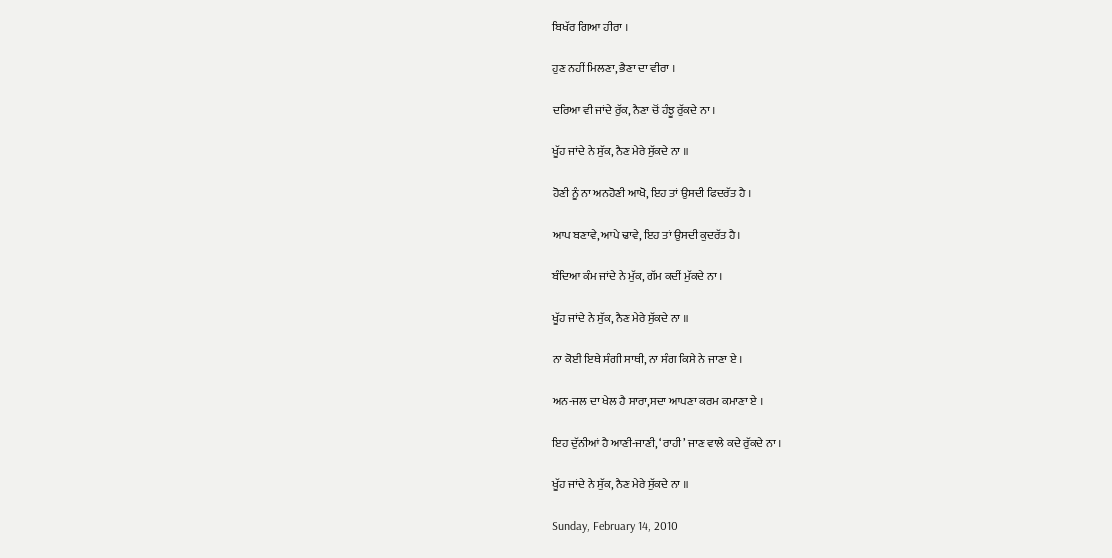ਬਿਖੱਰ ਗਿਆ ਹੀਰਾ ।

ਹੁਣ ਨਹੀਂ ਮਿਲਣਾ, ਭੈਣਾ ਦਾ ਵੀਰਾ ।

ਦਰਿਆ ਵੀ ਜਾਂਦੇ ਰੁੱਕ, ਨੈਣਾ ਚੋਂ ਹੰਝੂ ਰੁੱਕਦੇ ਨਾ ।

ਖੂੱਹ ਜਾਂਦੇ ਨੇ ਸੁੱਕ, ਨੈਣ ਮੇਰੇ ਸੁੱਕਦੇ ਨਾ ॥

ਹੋਣੀ ਨੂੰ ਨਾ ਅਨਹੋਣੀ ਆਖੋ, ਇਹ ਤਾਂ ਉਸਦੀ ਫਿਦਰੱਤ ਹੈ ।

ਆਪ ਬਣਾਵੇ, ਆਪੇ ਢਾਵੇ, ਇਹ ਤਾਂ ਉਸਦੀ ਕੁਦਰੱਤ ਹੈ।

ਬੰਦਿਆ ਕੰਮ ਜਾਂਦੇ ਨੇ ਮੁੱਕ, ਗੱਮ ਕਦੀਂ ਮੁੱਕਦੇ ਨਾ ।

ਖੂੱਹ ਜਾਂਦੇ ਨੇ ਸੁੱਕ, ਨੈਣ ਮੇਰੇ ਸੁੱਕਦੇ ਨਾ ॥

ਨਾ ਕੋਈ ਇਥੇ ਸੰਗੀ ਸਾਥੀ, ਨਾ ਸੰਗ ਕਿਸੇ ਨੇ ਜਾਣਾ ਏ ।

ਅਨ-ਜਲ ਦਾ ਖੇਲ ਹੈ ਸਾਰਾ,ਸਦਾ ਆਪਣਾ ਕਰਮ ਕਮਾਣਾ ਏ ।

ਇਹ ਦੁੱਨੀਆਂ ਹੈ ਆਣੀ-ਜਾਣੀ, ‘ਰਾਹੀ’ ਜਾਣ ਵਾਲੇ ਕਦੇ ਰੁੱਕਦੇ ਨਾ ।

ਖੂੱਹ ਜਾਂਦੇ ਨੇ ਸੁੱਕ, ਨੈਣ ਮੇਰੇ ਸੁੱਕਦੇ ਨਾ ॥

Sunday, February 14, 2010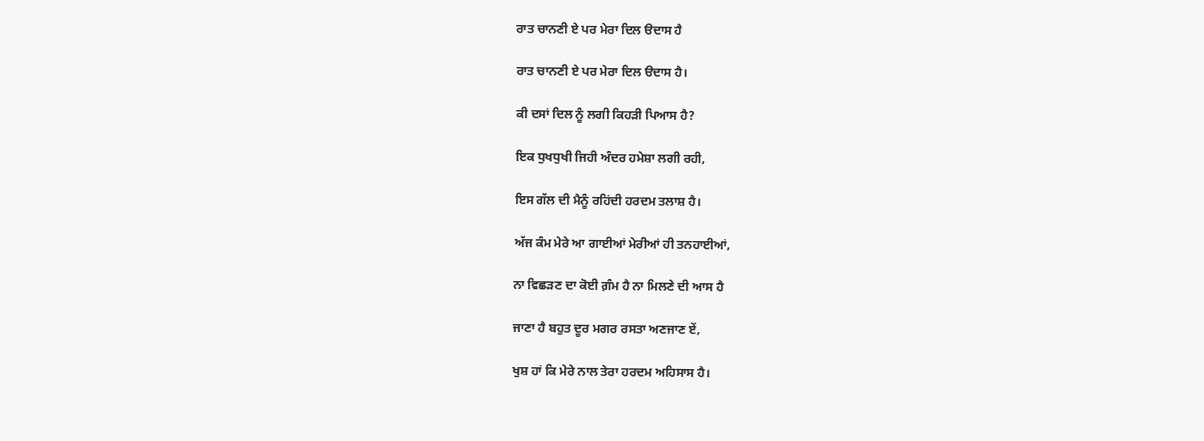ਰਾਤ ਚਾਨਣੀ ਏ ਪਰ ਮੇਰਾ ਦਿਲ ੳਦਾਸ ਹੈ

ਰਾਤ ਚਾਨਣੀ ਏ ਪਰ ਮੇਰਾ ਦਿਲ ੳਦਾਸ ਹੈ।

ਕੀ ਦਸਾਂ ਦਿਲ ਨੂੰ ਲਗੀ ਕਿਹੜੀ ਪਿਆਸ ਹੈ?

ਇਕ ਧੁਖਧੁਖੀ ਜਿਹੀ ਅੰਦਰ ਹਮੇਸ਼ਾ ਲਗੀ ਰਹੀ,

ਇਸ ਗੱਲ ਦੀ ਮੈਨੂੰ ਰਹਿਂਦੀ ਹਰਦਮ ਤਲਾਸ਼ ਹੈ।

ਅੱਜ ਕੰਮ ਮੇਰੇ ਆ ਗਾਈਆਂ ਮੇਰੀਆਂ ਹੀ ਤਨਹਾਈਆਂ,

ਨਾ ਵਿਛੜਣ ਦਾ ਕੋਈ ਗ਼ੰਮ ਹੈ ਨਾ ਮਿਲਣੇ ਦੀ ਆਸ ਹੈ

ਜਾਣਾ ਹੈ ਬਹੁਤ ਦੂਰ ਮਗਰ ਰਸਤਾ ਅਣਜਾਣ ਏਂ,

ਖੁਸ਼ ਹਾਂ ਕਿ ਮੇਰੇ ਨਾਲ ਤੇਰਾ ਹਰਦਮ ਅਹਿਸਾਸ ਹੈ।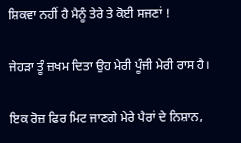ਸ਼ਿਕਵਾ ਨਹੀਂ ਹੈ ਮੈਨੂੰ ਤੇਰੇ ਤੇ ਕੋਈ ਸਜਣਾਂ !

ਜੇਹੜਾ ਤੂੰ ਜ਼ਖਮ ਦਿਤਾ ਉਹ ਮੇਰੀ ਪੂੰਜੀ ਮੇਰੀ ਰਾਸ ਹੈ।

ਇਕ ਰੋਜ਼ ਫਿਰ ਮਿਟ ਜਾਣਗੇ ਮੇਰੇ ਪੈਰਾਂ ਦੇ ਨਿਸ਼ਾਨ,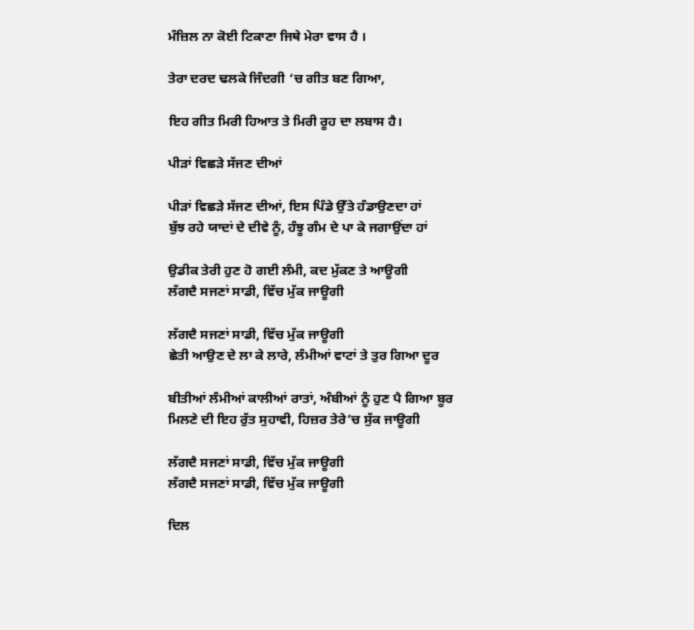ਮੰਜ਼ਿਲ ਨਾ ਕੋਈ ਟਿਕਾਣਾ ਜਿਥੇ ਮੇਰਾ ਵਾਸ ਹੈ ।

ਤੇਰਾ ਦਰਦ ਢਲਕੇ ਜਿੰਦਗੀ ‘ਚ ਗੀਤ ਬਣ ਗਿਆ,

ਇਹ ਗੀਤ ਮਿਰੀ ਹਿਆਤ ਤੇ ਮਿਰੀ ਰੂਹ ਦਾ ਲਬਾਸ ਹੈ।

ਪੀੜਾਂ ਵਿਛੜੇ ਸੱਜਣ ਦੀਆਂ

ਪੀੜਾਂ ਵਿਛੜੇ ਸੱਜਣ ਦੀਆਂ, ਇਸ ਪਿੰਡੇ ਉੱਤੇ ਹੰਡਾਉਣਦਾ ਹਾਂ
ਬੁੱਝ ਰਹੇ ਯਾਦਾਂ ਦੇ ਦੀਵੇ ਨੂੰ, ਹੰਝੂ ਗੰਮ ਦੇ ਪਾ ਕੇ ਜਗਾਉਂਦਾ ਹਾਂ

ਉਡੀਕ ਤੇਰੀ ਹੁਣ ਹੋ ਗਈ ਲੰਮੀ, ਕਦ ਮੁੱਕਣ ਤੇ ਆਊਗੀ
ਲੱਗਦੈ ਸਜਣਾਂ ਸਾਡੀ, ਵਿੱਚ ਮੁੱਕ ਜਾਊਗੀ

ਲੱਗਦੈ ਸਜਣਾਂ ਸਾਡੀ, ਵਿੱਚ ਮੁੱਕ ਜਾਊਗੀ
ਛੇਤੀ ਆਉਣ ਦੇ ਲਾ ਕੇ ਲਾਰੇ, ਲੰਮੀਆਂ ਵਾਟਾਂ ਤੇ ਤੁਰ ਗਿਆ ਦੂਰ

ਬੀਤੀਆਂ ਲੰਮੀਆਂ ਕਾਲੀਆਂ ਰਾਤਾਂ, ਅੰਬੀਆਂ ਨੂੰ ਹੁਣ ਪੈ ਗਿਆ ਬੂਰ
ਮਿਲਣੇ ਦੀ ਇਹ ਰੁੱਤ ਸੁਹਾਵੀ, ਹਿਜ਼ਰ ਤੇਰੇ’ਚ ਸੁੱਕ ਜਾਊਗੀ

ਲੱਗਦੈ ਸਜਣਾਂ ਸਾਡੀ, ਵਿੱਚ ਮੁੱਕ ਜਾਊਗੀ
ਲੱਗਦੈ ਸਜਣਾਂ ਸਾਡੀ, ਵਿੱਚ ਮੁੱਕ ਜਾਊਗੀ

ਦਿਲ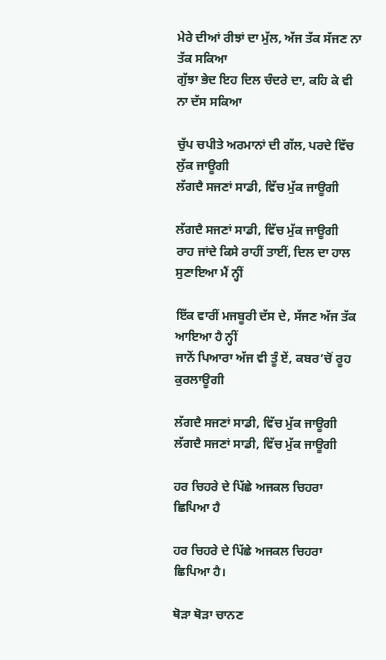ਮੇਰੇ ਦੀਆਂ ਰੀਝਾਂ ਦਾ ਮੁੱਲ, ਅੱਜ ਤੱਕ ਸੱਜਣ ਨਾ ਤੱਕ ਸਕਿਆ
ਗੁੱਝਾ ਭੇਦ ਇਹ ਦਿਲ ਚੰਦਰੇ ਦਾ, ਕਹਿ ਕੇ ਵੀ ਨਾ ਦੱਸ ਸਕਿਆ

ਚੁੱਪ ਚਪੀਤੇ ਅਰਮਾਨਾਂ ਦੀ ਗੱਲ, ਪਰਦੇ ਵਿੱਚ ਲੁੱਕ ਜਾਊਗੀ
ਲੱਗਦੈ ਸਜਣਾਂ ਸਾਡੀ, ਵਿੱਚ ਮੁੱਕ ਜਾਊਗੀ

ਲੱਗਦੈ ਸਜਣਾਂ ਸਾਡੀ, ਵਿੱਚ ਮੁੱਕ ਜਾਊਗੀ
ਰਾਹ ਜਾਂਦੇ ਕਿਸੇ ਰਾਹੀਂ ਤਾਈਂ, ਦਿਲ ਦਾ ਹਾਲ ਸੁਣਾਇਆ ਮੈਂ ਨ੍ਹੀਂ

ਇੱਕ ਵਾਰੀਂ ਮਜਬੂਰੀ ਦੱਸ ਦੇ, ਸੱਜਣ ਅੱਜ ਤੱਕ ਆਇਆ ਹੈ ਨ੍ਹੀਂ
ਜਾਨੋਂ ਪਿਆਰਾ ਅੱਜ ਵੀ ਤੂੰ ਏਂ, ਕਬਰ’ਚੋਂ ਰੂਹ ਕੁਰਲਾਊਗੀ

ਲੱਗਦੈ ਸਜਣਾਂ ਸਾਡੀ, ਵਿੱਚ ਮੁੱਕ ਜਾਊਗੀ
ਲੱਗਦੈ ਸਜਣਾਂ ਸਾਡੀ, ਵਿੱਚ ਮੁੱਕ ਜਾਊਗੀ

ਹਰ ਚਿਹਰੇ ਦੇ ਪਿੱਛੇ ਅਜਕਲ ਚਿਹਰਾ ਛਿਪਿਆ ਹੈ

ਹਰ ਚਿਹਰੇ ਦੇ ਪਿੱਛੇ ਅਜਕਲ ਚਿਹਰਾ ਛਿਪਿਆ ਹੈ।

ਥੋੜਾ ਥੋੜਾ ਚਾਨਣ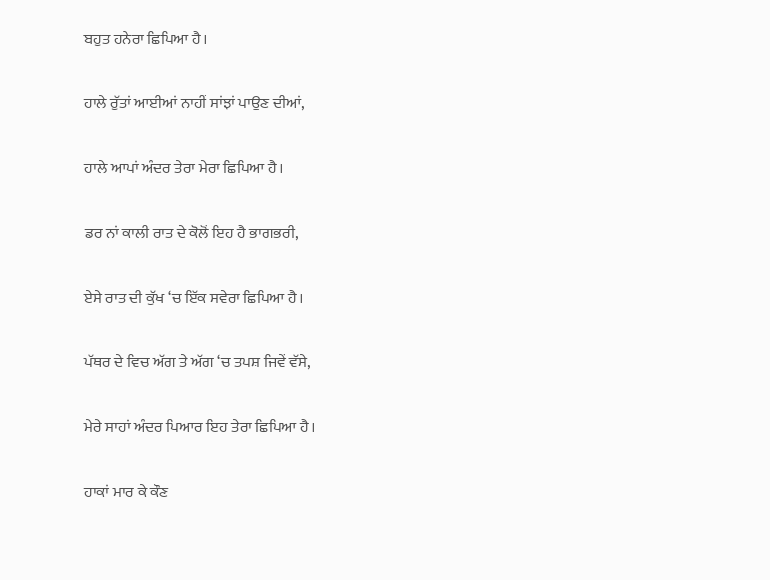ਬਹੁਤ ਹਨੇਰਾ ਛਿਪਿਆ ਹੈ।

ਹਾਲੇ ਰੁੱਤਾਂ ਆਈਆਂ ਨਾਹੀਂ ਸਾਂਝਾਂ ਪਾਉਣ ਦੀਆਂ,

ਹਾਲੇ ਆਪਾਂ ਅੰਦਰ ਤੇਰਾ ਮੇਰਾ ਛਿਪਿਆ ਹੈ।

ਡਰ ਨਾਂ ਕਾਲੀ ਰਾਤ ਦੇ ਕੋਲੋਂ ਇਹ ਹੈ ਭਾਗਭਰੀ,

ਏਸੇ ਰਾਤ ਦੀ ਕੁੱਖ ‘ਚ ਇੱਕ ਸਵੇਰਾ ਛਿਪਿਆ ਹੈ।

ਪੱਥਰ ਦੇ ਵਿਚ ਅੱਗ ਤੇ ਅੱਗ ‘ਚ ਤਪਸ਼ ਜਿਵੇਂ ਵੱਸੇ,

ਮੇਰੇ ਸਾਹਾਂ ਅੰਦਰ ਪਿਆਰ ਇਹ ਤੇਰਾ ਛਿਪਿਆ ਹੈ।

ਹਾਕਾਂ ਮਾਰ ਕੇ ਕੌਣ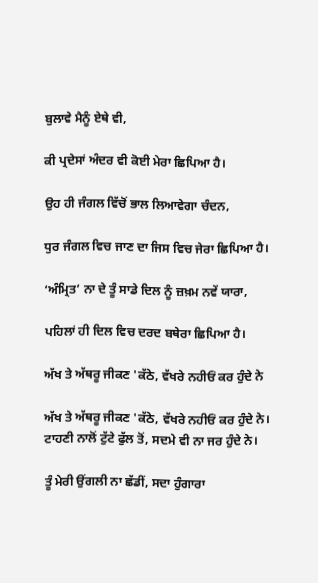ਬੁਲਾਵੇ ਮੈਨੂੰ ਏਥੇ ਵੀ,

ਕੀ ਪ੍ਰਦੇਸਾਂ ਅੰਦਰ ਵੀ ਕੋਈ ਮੇਰਾ ਛਿਪਿਆ ਹੈ।

ਉਹ ਹੀ ਜੰਗਲ ਵਿੱਚੋਂ ਭਾਲ ਲਿਆਵੇਗਾ ਚੰਦਨ,

ਧੁਰ ਜੰਗਲ ਵਿਚ ਜਾਣ ਦਾ ਜਿਸ ਵਿਚ ਜੇਰਾ ਛਿਪਿਆ ਹੈ।

‘ਅੰਮ੍ਰਿਤ’ ਨਾ ਦੇ ਤੂੰ ਸਾਡੇ ਦਿਲ ਨੂੰ ਜ਼ਖ਼ਮ ਨਵੇਂ ਯਾਰਾ,

ਪਹਿਲਾਂ ਹੀ ਦਿਲ ਵਿਚ ਦਰਦ ਬਥੇਰਾ ਛਿਪਿਆ ਹੈ।

ਅੱਖ ਤੇ ਅੱਥਰੂ ਜੀਕਣ 'ਕੱਠੇ, ਵੱਖਰੇ ਨਹੀਓਂ ਕਰ ਹੁੰਦੇ ਨੇ

ਅੱਖ ਤੇ ਅੱਥਰੂ ਜੀਕਣ 'ਕੱਠੇ, ਵੱਖਰੇ ਨਹੀਓਂ ਕਰ ਹੁੰਦੇ ਨੇ।
ਟਾਹਣੀ ਨਾਲੋਂ ਟੁੱਟੇ ਫੁੱਲ ਤੋਂ, ਸਦਮੇ ਵੀ ਨਾ ਜਰ ਹੁੰਦੇ ਨੇ।

ਤੂੰ ਮੇਰੀ ਉਂਗਲੀ ਨਾ ਛੱਡੀਂ, ਸਦਾ ਹੁੰਗਾਰਾ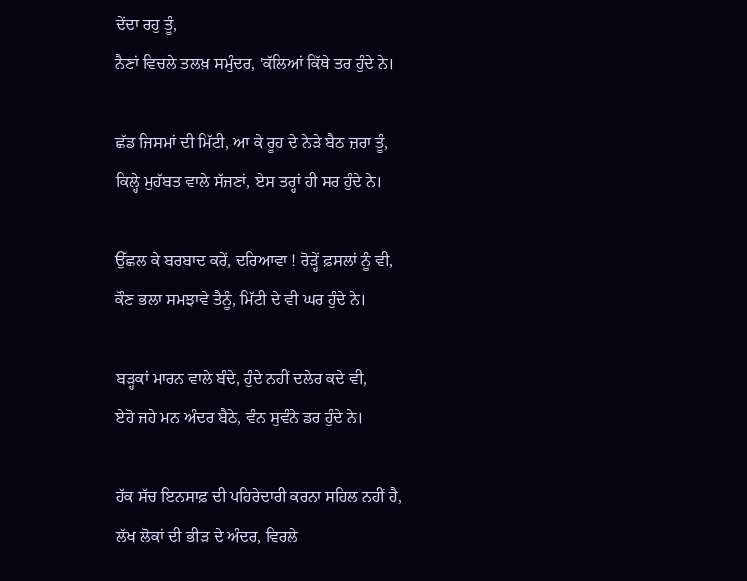ਦੇਂਦਾ ਰਹੁ ਤੂੰ,
ਨੈਣਾਂ ਵਿਚਲੇ ਤਲਖ਼ ਸਮੁੰਦਰ, 'ਕੱਲਿਆਂ ਕਿੱਥੇ ਤਰ ਹੁੰਦੇ ਨੇ।

ਛੱਡ ਜਿਸਮਾਂ ਦੀ ਮਿੱਟੀ, ਆ ਕੇ ਰੂਹ ਦੇ ਨੇੜੇ ਬੈਠ ਜ਼ਰਾ ਤੂੰ,
ਕਿਲ੍ਹੇ ਮੁਹੱਬਤ ਵਾਲੇ ਸੱਜਣਾਂ, ਏਸ ਤਰ੍ਹਾਂ ਹੀ ਸਰ ਹੁੰਦੇ ਨੇ।

ਉੱਛਲ ਕੇ ਬਰਬਾਦ ਕਰੇਂ, ਦਰਿਆਵਾ ! ਰੋੜ੍ਹੇਂ ਫ਼ਸਲਾਂ ਨੂੰ ਵੀ,
ਕੌਣ ਭਲਾ ਸਮਝਾਵੇ ਤੈਨੂੰ, ਮਿੱਟੀ ਦੇ ਵੀ ਘਰ ਹੁੰਦੇ ਨੇ।

ਬੜ੍ਹਕਾਂ ਮਾਰਨ ਵਾਲੇ ਬੰਦੇ, ਹੁੰਦੇ ਨਹੀਂ ਦਲੇਰ ਕਦੇ ਵੀ,
ਏਹੋ ਜਹੇ ਮਨ ਅੰਦਰ ਬੈਠੇ, ਵੰਨ ਸੁਵੰਨੇ ਡਰ ਹੁੰਦੇ ਨੇ।

ਹੱਕ ਸੱਚ ਇਨਸਾਫ਼ ਦੀ ਪਹਿਰੇਦਾਰੀ ਕਰਨਾ ਸਹਿਲ ਨਹੀਂ ਹੈ,
ਲੱਖ ਲੋਕਾਂ ਦੀ ਭੀੜ ਦੇ ਅੰਦਰ, ਵਿਰਲੇ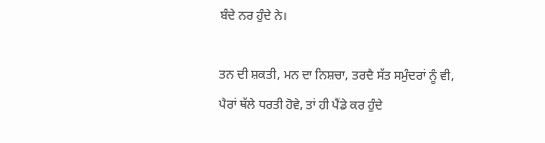ਬੰਦੇ ਨਰ ਹੁੰਦੇ ਨੇ।

ਤਨ ਦੀ ਸ਼ਕਤੀ, ਮਨ ਦਾ ਨਿਸ਼ਚਾ, ਤਰਦੈ ਸੱਤ ਸਮੁੰਦਰਾਂ ਨੂੰ ਵੀ,
ਪੈਰਾਂ ਥੱਲੇ ਧਰਤੀ ਹੋਵੇ, ਤਾਂ ਹੀ ਪੈਂਡੇ ਕਰ ਹੁੰਦੇ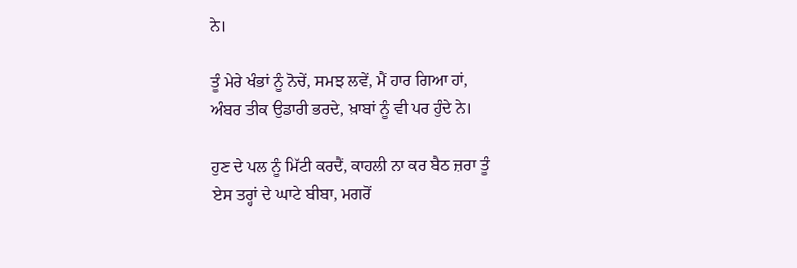ਨੇ।

ਤੂੰ ਮੇਰੇ ਖੰਭਾਂ ਨੂੰ ਨੋਚੇਂ, ਸਮਝ ਲਵੇਂ, ਮੈਂ ਹਾਰ ਗਿਆ ਹਾਂ,
ਅੰਬਰ ਤੀਕ ਉਡਾਰੀ ਭਰਦੇ, ਖ਼ਾਬਾਂ ਨੂੰ ਵੀ ਪਰ ਹੁੰਦੇ ਨੇ।

ਹੁਣ ਦੇ ਪਲ ਨੂੰ ਮਿੱਟੀ ਕਰਦੈਂ, ਕਾਹਲੀ ਨਾ ਕਰ ਬੈਠ ਜ਼ਰਾ ਤੂੰ
ਏਸ ਤਰ੍ਹਾਂ ਦੇ ਘਾਟੇ ਬੀਬਾ, ਮਗਰੋਂ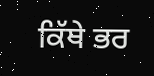ਕਿੱਥੇ ਭਰ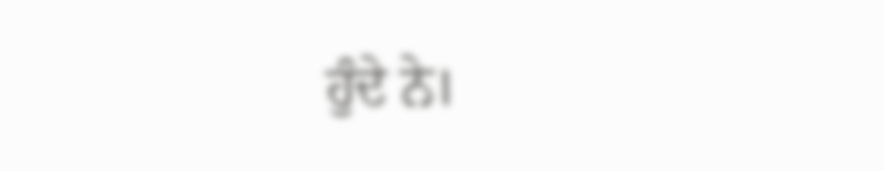ਹੁੰਦੇ ਨੇ।